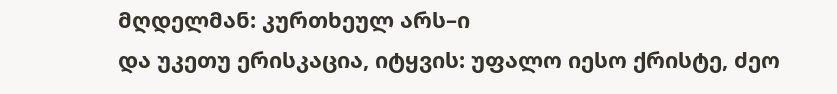მღდელმან: კურთხეულ არს–ი
და უკეთუ ერისკაცია, იტყვის: უფალო იესო ქრისტე, ძეო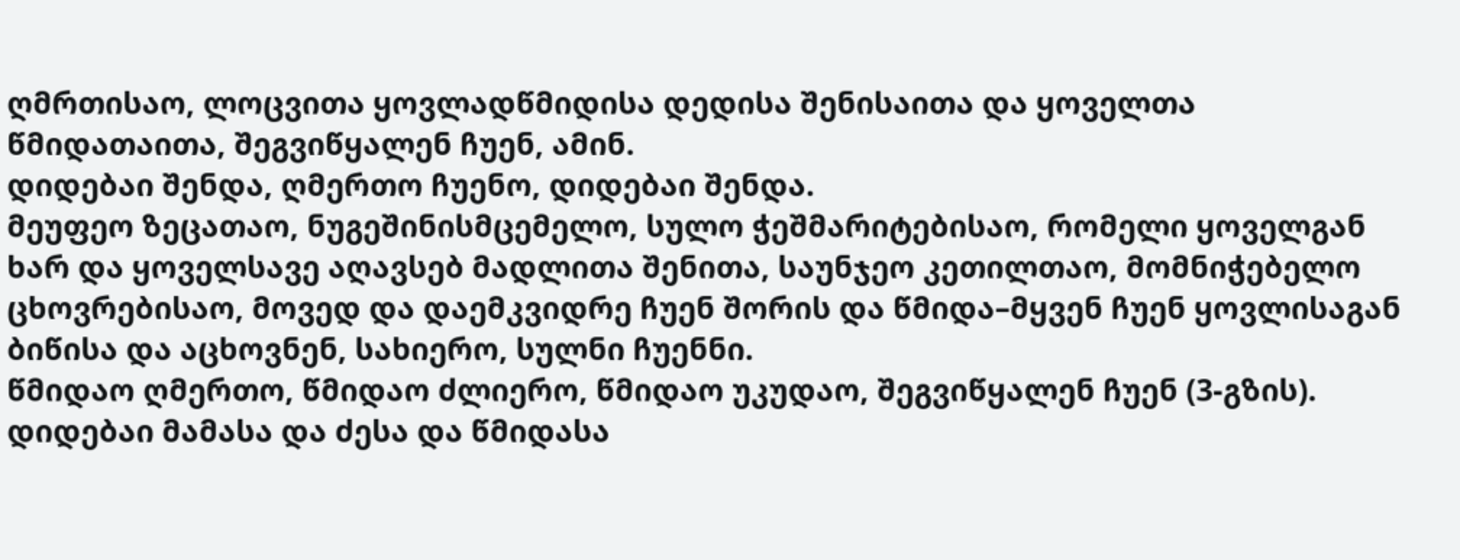ღმრთისაო, ლოცვითა ყოვლადწმიდისა დედისა შენისაითა და ყოველთა წმიდათაითა, შეგვიწყალენ ჩუენ, ამინ.
დიდებაი შენდა, ღმერთო ჩუენო, დიდებაი შენდა.
მეუფეო ზეცათაო, ნუგეშინისმცემელო, სულო ჭეშმარიტებისაო, რომელი ყოველგან ხარ და ყოველსავე აღავსებ მადლითა შენითა, საუნჯეო კეთილთაო, მომნიჭებელო ცხოვრებისაო, მოვედ და დაემკვიდრე ჩუენ შორის და წმიდა–მყვენ ჩუენ ყოვლისაგან ბიწისა და აცხოვნენ, სახიერო, სულნი ჩუენნი.
წმიდაო ღმერთო, წმიდაო ძლიერო, წმიდაო უკუდაო, შეგვიწყალენ ჩუენ (3-გზის).
დიდებაი მამასა და ძესა და წმიდასა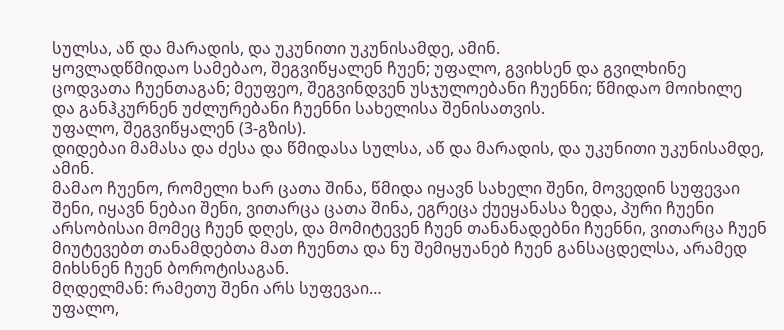სულსა, აწ და მარადის, და უკუნითი უკუნისამდე, ამინ.
ყოვლადწმიდაო სამებაო, შეგვიწყალენ ჩუენ; უფალო, გვიხსენ და გვილხინე ცოდვათა ჩუენთაგან; მეუფეო, შეგვინდვენ უსჯულოებანი ჩუენნი; წმიდაო მოიხილე და განჰკურნენ უძლურებანი ჩუენნი სახელისა შენისათვის.
უფალო, შეგვიწყალენ (3-გზის).
დიდებაი მამასა და ძესა და წმიდასა სულსა, აწ და მარადის, და უკუნითი უკუნისამდე, ამინ.
მამაო ჩუენო, რომელი ხარ ცათა შინა, წმიდა იყავნ სახელი შენი, მოვედინ სუფევაი შენი, იყავნ ნებაი შენი, ვითარცა ცათა შინა, ეგრეცა ქუეყანასა ზედა, პური ჩუენი არსობისაი მომეც ჩუენ დღეს, და მომიტევენ ჩუენ თანანადებნი ჩუენნი, ვითარცა ჩუენ მიუტევებთ თანამდებთა მათ ჩუენთა და ნუ შემიყუანებ ჩუენ განსაცდელსა, არამედ მიხსნენ ჩუენ ბოროტისაგან.
მღდელმან: რამეთუ შენი არს სუფევაი…
უფალო,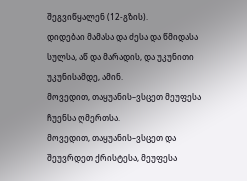შეგვიწყალენ (12-გზის).
დიდებაი მამასა და ძესა და წმიდასა სულსა, აწ და მარადის, და უკუნითი უკუნისამდე, ამინ.
მოვედით, თაყუანის–ვსცეთ მეუფესა ჩუენსა ღმერთსა.
მოვედით, თაყუანის–ვსცეთ და შეუვრდეთ ქრისტესა, მეუფესა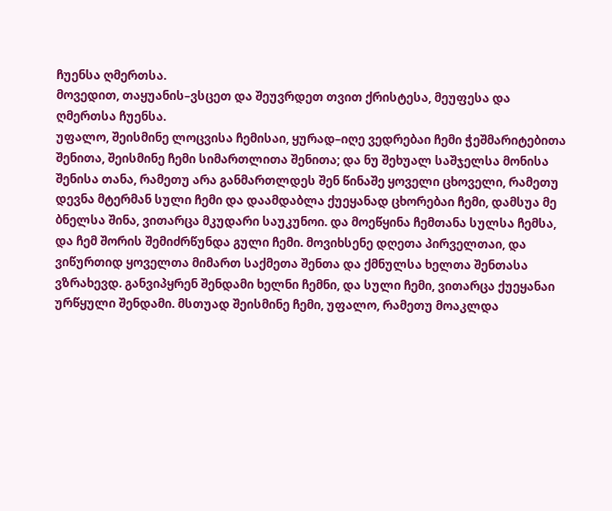ჩუენსა ღმერთსა.
მოვედით, თაყუანის–ვსცეთ და შეუვრდეთ თვით ქრისტესა, მეუფესა და ღმერთსა ჩუენსა.
უფალო, შეისმინე ლოცვისა ჩემისაი, ყურად–იღე ვედრებაი ჩემი ჭეშმარიტებითა შენითა, შეისმინე ჩემი სიმართლითა შენითა; და ნუ შეხუალ საშჯელსა მონისა შენისა თანა, რამეთუ არა განმართლდეს შენ წინაშე ყოველი ცხოველი, რამეთუ დევნა მტერმან სული ჩემი და დაამდაბლა ქუეყანად ცხორებაი ჩემი, დამსუა მე ბნელსა შინა, ვითარცა მკუდარი საუკუნოი. და მოეწყინა ჩემთანა სულსა ჩემსა, და ჩემ შორის შემიძრწუნდა გული ჩემი. მოვიხსენე დღეთა პირველთაი, და ვიწურთიდ ყოველთა მიმართ საქმეთა შენთა და ქმნულსა ხელთა შენთასა ვზრახევდ. განვიპყრენ შენდამი ხელნი ჩემნი, და სული ჩემი, ვითარცა ქუეყანაი ურწყული შენდამი. მსთუად შეისმინე ჩემი, უფალო, რამეთუ მოაკლდა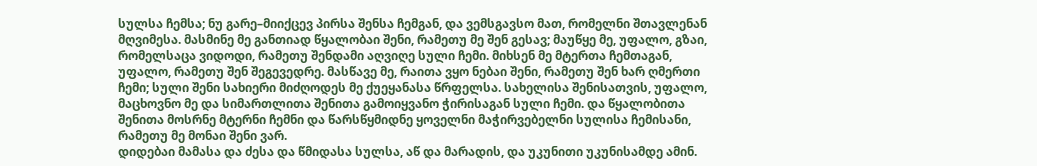სულსა ჩემსა; ნუ გარე–მიიქცევ პირსა შენსა ჩემგან, და ვემსგავსო მათ, რომელნი შთავლენან მღვიმესა. მასმინე მე განთიად წყალობაი შენი, რამეთუ მე შენ გესავ; მაუწყე მე, უფალო, გზაი, რომელსაცა ვიდოდი, რამეთუ შენდამი აღვიღე სული ჩემი. მიხსენ მე მტერთა ჩემთაგან, უფალო, რამეთუ შენ შეგევედრე. მასწავე მე, რაითა ვყო ნებაი შენი, რამეთუ შენ ხარ ღმერთი ჩემი; სული შენი სახიერი მიძღოდეს მე ქუეყანასა წრფელსა. სახელისა შენისათვის, უფალო, მაცხოვნო მე და სიმართლითა შენითა გამოიყვანო ჭირისაგან სული ჩემი. და წყალობითა შენითა მოსრნე მტერნი ჩემნი და წარსწყმიდნე ყოველნი მაჭირვებელნი სულისა ჩემისანი, რამეთუ მე მონაი შენი ვარ.
დიდებაი მამასა და ძესა და წმიდასა სულსა, აწ და მარადის, და უკუნითი უკუნისამდე ამინ.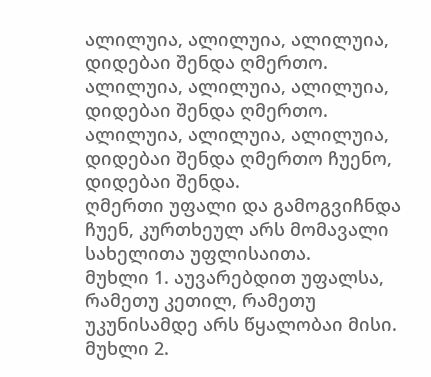ალილუია, ალილუია, ალილუია, დიდებაი შენდა ღმერთო.
ალილუია, ალილუია, ალილუია, დიდებაი შენდა ღმერთო.
ალილუია, ალილუია, ალილუია, დიდებაი შენდა ღმერთო ჩუენო, დიდებაი შენდა.
ღმერთი უფალი და გამოგვიჩნდა ჩუენ, კურთხეულ არს მომავალი სახელითა უფლისაითა.
მუხლი 1. აუვარებდით უფალსა, რამეთუ კეთილ, რამეთუ უკუნისამდე არს წყალობაი მისი.
მუხლი 2.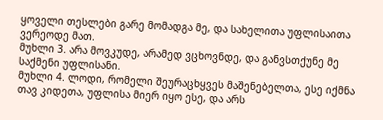ყოველი თესლები გარე მომადგა მე, და სახელითა უფლისაითა ვერეოდე მათ.
მუხლი 3. არა მოვკუდე, არამედ ვცხოვნდე, და განვსთქუნე მე საქმენი უფლისანი.
მუხლი 4. ლოდი, რომელი შეურაცხყვეს მაშენებელთა, ესე იქმნა თავ კიდეთა, უფლისა მიერ იყო ესე, და არს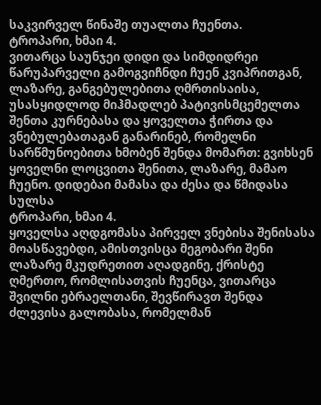საკვირველ წინაშე თუალთა ჩუენთა.
ტროპარი, ხმაი 4.
ვითარცა საუნჯეი დიდი და სიმდიდრეი წარუპარველი გამოგვიჩნდი ჩუენ კვიპრითგან, ლაზარე, განგებულებითა ღმრთისაისა, უსასყიდლოდ მიჰმადლებ პატივისმცემელთა შენთა კურნებასა და ყოველთა ჭირთა და ვნებულებათაგან განარინებ, რომელნი სარწმუნოებითა ხმობენ შენდა მომართ: გვიხსენ ყოველნი ლოცვითა შენითა, ლაზარე, მამაო ჩუენო. დიდებაი მამასა და ძესა და წმიდასა სულსა
ტროპარი, ხმაი 4.
ყოველსა აღდგომასა პირველ ვნებისა შენისასა მოასწავებდი, ამისთვისცა მეგობარი შენი ლაზარე მკუდრეთით აღადგინე, ქრისტე ღმერთო, რომლისათვის ჩუენცა, ვითარცა შვილნი ებრაელთანი, შევწირავთ შენდა ძლევისა გალობასა, რომელმან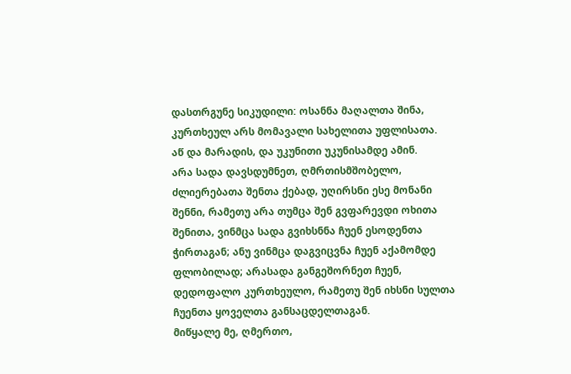დასთრგუნე სიკუდილი: ოსანნა მაღალთა შინა, კურთხეულ არს მომავალი სახელითა უფლისათა.
აწ და მარადის, და უკუნითი უკუნისამდე ამინ.
არა სადა დავსდუმნეთ, ღმრთისმშობელო, ძლიერებათა შენთა ქებად, უღირსნი ესე მონანი შენნი, რამეთუ არა თუმცა შენ გვფარევდი ოხითა შენითა, ვინმცა სადა გვიხსნნა ჩუენ ესოდენთა ჭირთაგან; ანუ ვინმცა დაგვიცვნა ჩუენ აქამომდე ფლობილად; არასადა განგეშორნეთ ჩუენ, დედოფალო კურთხეულო, რამეთუ შენ იხსნი სულთა ჩუენთა ყოველთა განსაცდელთაგან.
მიწყალე მე, ღმერთო,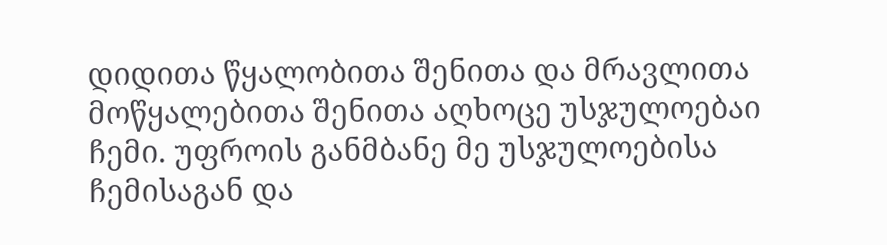დიდითა წყალობითა შენითა და მრავლითა მოწყალებითა შენითა აღხოცე უსჯულოებაი ჩემი. უფროის განმბანე მე უსჯულოებისა ჩემისაგან და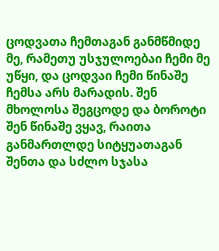ცოდვათა ჩემთაგან განმწმიდე მე, რამეთუ უსჯულოებაი ჩემი მე უწყი, და ცოდვაი ჩემი წინაშე ჩემსა არს მარადის. შენ მხოლოსა შეგცოდე და ბოროტი შენ წინაშე ვყავ, რაითა განმართლდე სიტყუათაგან შენთა და სძლო სჯასა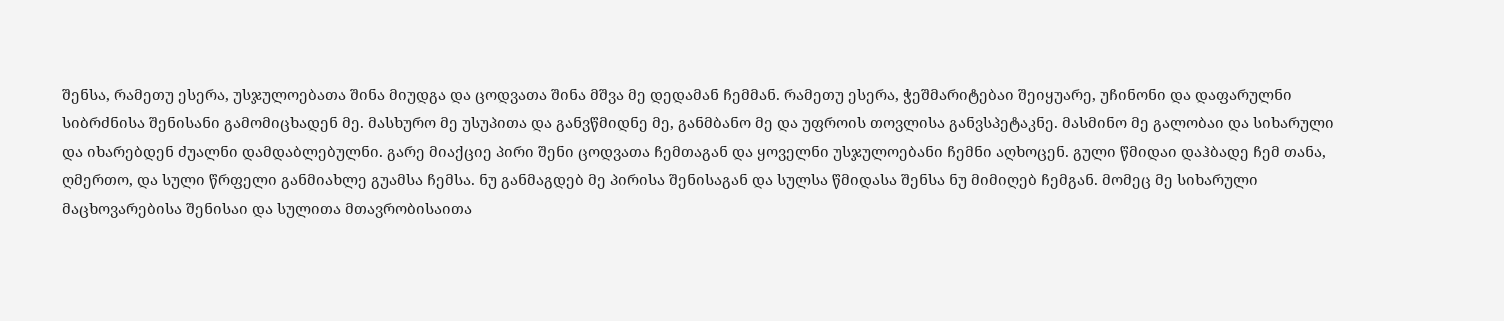შენსა, რამეთუ ესერა, უსჯულოებათა შინა მიუდგა და ცოდვათა შინა მშვა მე დედამან ჩემმან. რამეთუ ესერა, ჭეშმარიტებაი შეიყუარე, უჩინონი და დაფარულნი სიბრძნისა შენისანი გამომიცხადენ მე. მასხურო მე უსუპითა და განვწმიდნე მე, განმბანო მე და უფროის თოვლისა განვსპეტაკნე. მასმინო მე გალობაი და სიხარული და იხარებდენ ძუალნი დამდაბლებულნი. გარე მიაქციე პირი შენი ცოდვათა ჩემთაგან და ყოველნი უსჯულოებანი ჩემნი აღხოცენ. გული წმიდაი დაჰბადე ჩემ თანა, ღმერთო, და სული წრფელი განმიახლე გუამსა ჩემსა. ნუ განმაგდებ მე პირისა შენისაგან და სულსა წმიდასა შენსა ნუ მიმიღებ ჩემგან. მომეც მე სიხარული მაცხოვარებისა შენისაი და სულითა მთავრობისაითა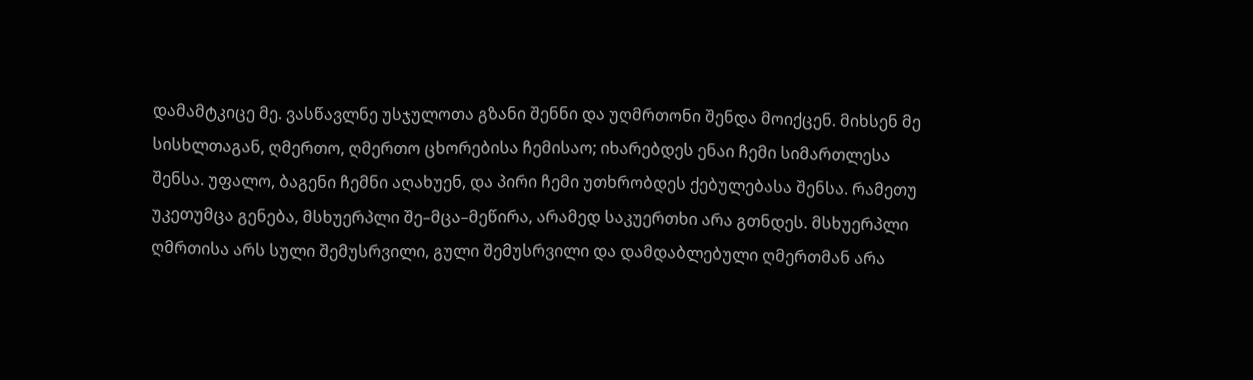დამამტკიცე მე. ვასწავლნე უსჯულოთა გზანი შენნი და უღმრთონი შენდა მოიქცენ. მიხსენ მე სისხლთაგან, ღმერთო, ღმერთო ცხორებისა ჩემისაო; იხარებდეს ენაი ჩემი სიმართლესა შენსა. უფალო, ბაგენი ჩემნი აღახუენ, და პირი ჩემი უთხრობდეს ქებულებასა შენსა. რამეთუ უკეთუმცა გენება, მსხუერპლი შე–მცა–მეწირა, არამედ საკუერთხი არა გთნდეს. მსხუერპლი ღმრთისა არს სული შემუსრვილი, გული შემუსრვილი და დამდაბლებული ღმერთმან არა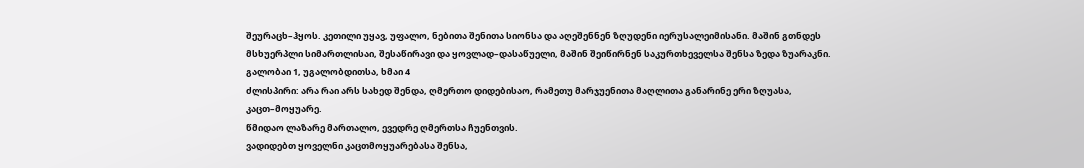შეურაცხ–ჰყოს. კეთილი უყავ, უფალო, ნებითა შენითა სიონსა და აღეშენნენ ზღუდენი იერუსალეიმისანი. მაშინ გთნდეს მსხუერპლი სიმართლისაი, შესაწირავი და ყოვლად–დასაწუელი, მაშინ შეიწირნენ საკურთხეველსა შენსა ზედა ზუარაკნი.
გალობაი 1, უგალობდითსა, ხმაი 4
ძლისპირი: არა რაი არს სახედ შენდა, ღმერთო დიდებისაო, რამეთუ მარჯუენითა მაღლითა განარინე ერი ზღუასა, კაცთ–მოყუარე.
წმიდაო ლაზარე მართალო, ევედრე ღმერთსა ჩუენთვის.
ვადიდებთ ყოველნი კაცთმოყუარებასა შენსა,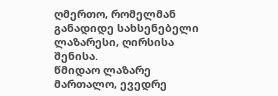ღმერთო, რომელმან განადიდე სახსენებელი ლაზარესი, ღირსისა შენისა.
წმიდაო ლაზარე მართალო, ევედრე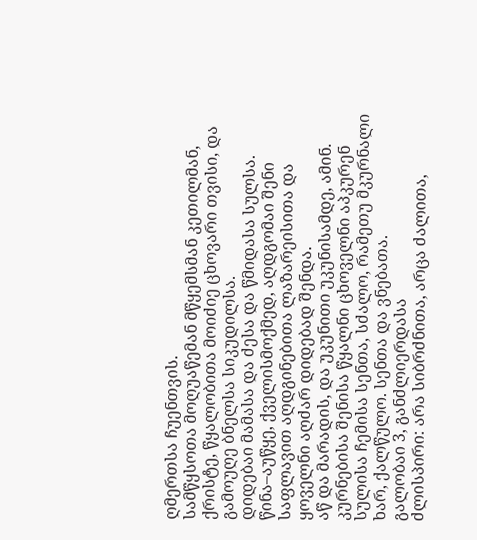ღმერთსა ჩუენთვის.
სამწყსოთა მოღუაწემან მწყემსმან კეთილმან, ქრისტე, წყალობითა მოიძიე ცხოვარი თვისი, და გამოუღე ბნელსა სიკუდილსა.
დიდებაი მამასა და ძესა და წმიდასა სულსა.
წინა–აუწყე, ქველისმოქმედ, აღდგომაი შენი საფლავით აღდგინებითა ლაზარეისითა და ყოველნი აღძარ დიდებად შენდა.
აწ და მარადის, და უკუნითი უკუნისამდე, ამინ.
კურნებისა შენისა წყალნი ცხოველნი აპკურენ სულისა ჩემისა სენთა, სძალო, რამეთუ მკურნალი ხარ, ქალწულო. სენთა და ვნებათა.
გალობაი 3, განძლიერდასა
ძლისპირი: არა სიბრძნითა, არცა ძალითა,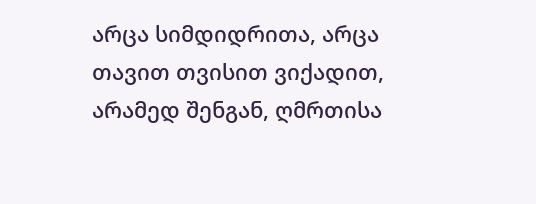არცა სიმდიდრითა, არცა თავით თვისით ვიქადით, არამედ შენგან, ღმრთისა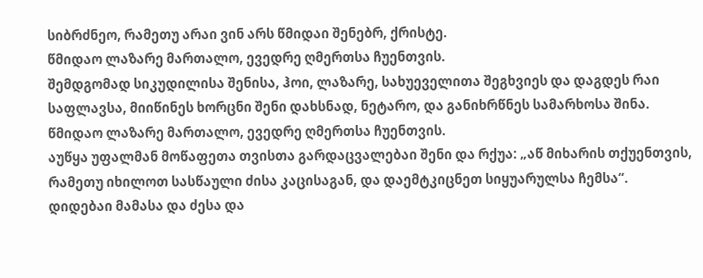სიბრძნეო, რამეთუ არაი ვინ არს წმიდაი შენებრ, ქრისტე.
წმიდაო ლაზარე მართალო, ევედრე ღმერთსა ჩუენთვის.
შემდგომად სიკუდილისა შენისა, ჰოი, ლაზარე, სახუეველითა შეგხვიეს და დაგდეს რაი საფლავსა, მიიწინეს ხორცნი შენი დახსნად, ნეტარო, და განიხრწნეს სამარხოსა შინა.
წმიდაო ლაზარე მართალო, ევედრე ღმერთსა ჩუენთვის.
აუწყა უფალმან მოწაფეთა თვისთა გარდაცვალებაი შენი და რქუა: „აწ მიხარის თქუენთვის, რამეთუ იხილოთ სასწაული ძისა კაცისაგან, და დაემტკიცნეთ სიყუარულსა ჩემსა“.
დიდებაი მამასა და ძესა და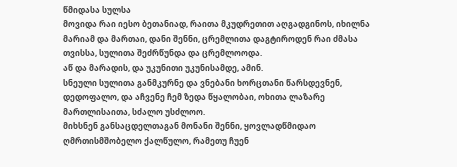წმიდასა სულსა
მოვიდა რაი იესო ბეთანიად, რაითა მკუდრეთით აღგადგინოს, იხილნა მარიამ და მართაი, დანი შენნი, ცრემლითა დაგტიროდენ რაი ძმასა თვისსა, სულითა შეძრწუნდა და ცრემლოოდა.
აწ და მარადის, და უკუნითი უკუნისამდე, ამინ.
სნეული სულითა განმკურნე და ვნებანი ხორცთანი წარსდევნენ, დედოფალო, და აჩვენე ჩემ ზედა წყალობაი, ოხითა ლაზარე მართლისაითა, სძალო უსძლოო.
მიხსნენ განსაცდელთაგან მონანი შენნი, ყოვლადწმიდაო ღმრთისმშობელო ქალწულო, რამეთუ ჩუენ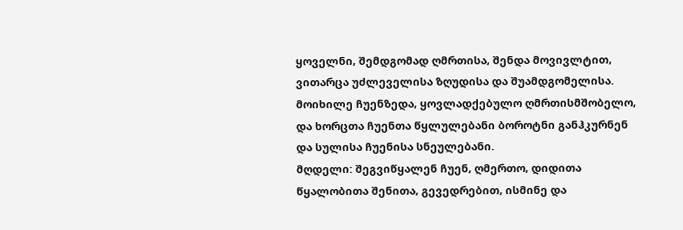ყოველნი, შემდგომად ღმრთისა, შენდა მოვივლტით, ვითარცა უძლეველისა ზღუდისა და შუამდგომელისა.
მოიხილე ჩუენზედა, ყოვლადქებულო ღმრთისმშობელო, და ხორცთა ჩუენთა წყლულებანი ბოროტნი განჰკურნენ და სულისა ჩუენისა სნეულებანი.
მღდელი: შეგვიწყალენ ჩუენ, ღმერთო, დიდითა წყალობითა შენითა, გევედრებით, ისმინე და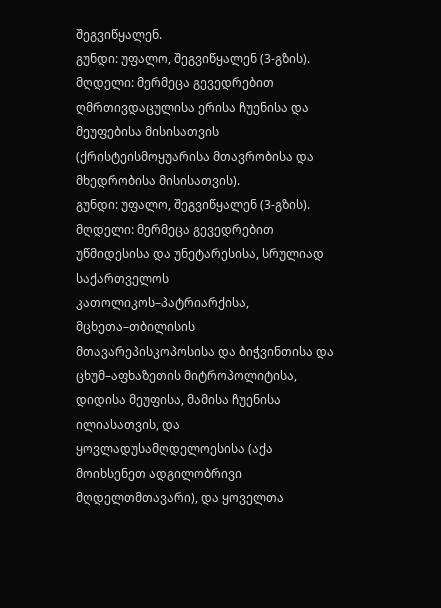შეგვიწყალენ.
გუნდი: უფალო, შეგვიწყალენ (3-გზის).
მღდელი: მერმეცა გევედრებით ღმრთივდაცულისა ერისა ჩუენისა და მეუფებისა მისისათვის (ქრისტეისმოყუარისა მთავრობისა და მხედრობისა მისისათვის).
გუნდი: უფალო, შეგვიწყალენ (3-გზის).
მღდელი: მერმეცა გევედრებით უწმიდესისა და უნეტარესისა, სრულიად საქართველოს კათოლიკოს–პატრიარქისა, მცხეთა–თბილისის მთავარეპისკოპოსისა და ბიჭვინთისა და ცხუმ–აფხაზეთის მიტროპოლიტისა, დიდისა მეუფისა, მამისა ჩუენისა ილიასათვის, და ყოვლადუსამღდელოესისა (აქა მოიხსენეთ ადგილობრივი მღდელთმთავარი), და ყოველთა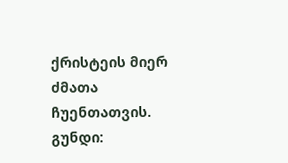ქრისტეის მიერ ძმათა ჩუენთათვის.
გუნდი: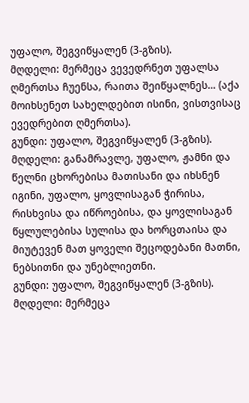უფალო, შეგვიწყალენ (3-გზის).
მღდელი: მერმეცა ვევედრნეთ უფალსა ღმერთსა ჩუენსა, რაითა შეიწყალნეს… (აქა მოიხსენეთ სახელდებით ისინი, ვისთვისაც ევედრებით ღმერთსა).
გუნდი: უფალო, შეგვიწყალენ (3-გზის).
მღდელი: განამრავლე, უფალო, ჟამნი და წელნი ცხორებისა მათისანი და იხსნენ იგინი, უფალო, ყოვლისაგან ჭირისა, რისხვისა და იწროებისა, და ყოვლისაგან წყლულებისა სულისა და ხორცთაისა და მიუტევენ მათ ყოველი შეცოდებანი მათნი, ნებსითნი და უნებლიეთნი.
გუნდი: უფალო, შეგვიწყალენ (3-გზის).
მღდელი: მერმეცა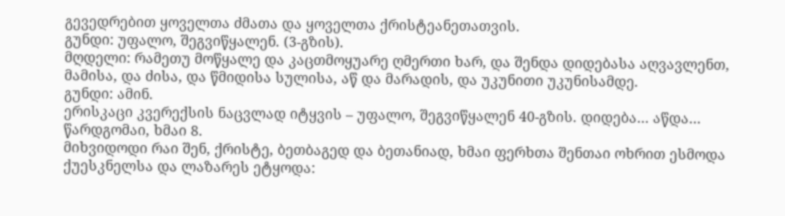გევედრებით ყოველთა ძმათა და ყოველთა ქრისტეანეთათვის.
გუნდი: უფალო, შეგვიწყალენ. (3-გზის).
მღდელი: რამეთუ მოწყალე და კაცთმოყუარე ღმერთი ხარ, და შენდა დიდებასა აღვავლენთ, მამისა, და ძისა, და წმიდისა სულისა, აწ და მარადის, და უკუნითი უკუნისამდე.
გუნდი: ამინ.
ერისკაცი კვერექსის ნაცვლად იტყვის – უფალო, შეგვიწყალენ 40-გზის. დიდება… აწდა…
წარდგომაი, ხმაი 8.
მიხვიდოდი რაი შენ, ქრისტე, ბეთბაგედ და ბეთანიად, ხმაი ფერხთა შენთაი ოხრით ესმოდა ქუესკნელსა და ლაზარეს ეტყოდა: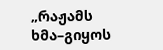„რაჟამს ხმა–გიყოს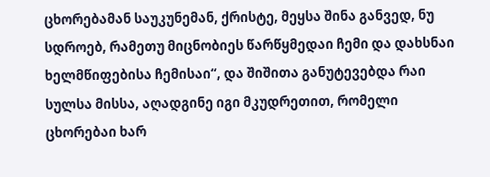ცხორებამან საუკუნემან, ქრისტე, მეყსა შინა განვედ, ნუ სდროებ, რამეთუ მიცნობიეს წარწყმედაი ჩემი და დახსნაი ხელმწიფებისა ჩემისაი“, და შიშითა განუტევებდა რაი სულსა მისსა, აღადგინე იგი მკუდრეთით, რომელი ცხორებაი ხარ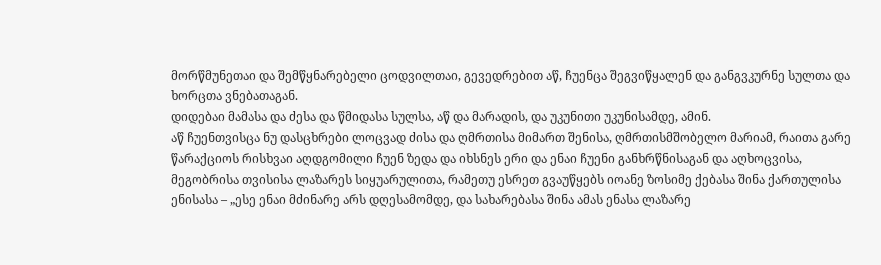მორწმუნეთაი და შემწყნარებელი ცოდვილთაი, გევედრებით აწ, ჩუენცა შეგვიწყალენ და განგვკურნე სულთა და ხორცთა ვნებათაგან.
დიდებაი მამასა და ძესა და წმიდასა სულსა, აწ და მარადის, და უკუნითი უკუნისამდე, ამინ.
აწ ჩუენთვისცა ნუ დასცხრები ლოცვად ძისა და ღმრთისა მიმართ შენისა, ღმრთისმშობელო მარიამ, რაითა გარე წარაქციოს რისხვაი აღდგომილი ჩუენ ზედა და იხსნეს ერი და ენაი ჩუენი განხრწნისაგან და აღხოცვისა, მეგობრისა თვისისა ლაზარეს სიყუარულითა, რამეთუ ესრეთ გვაუწყებს იოანე ზოსიმე ქებასა შინა ქართულისა ენისასა – „ესე ენაი მძინარე არს დღესამომდე, და სახარებასა შინა ამას ენასა ლაზარე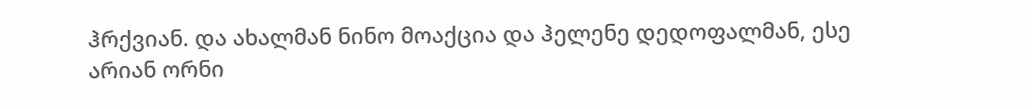ჰრქვიან. და ახალმან ნინო მოაქცია და ჰელენე დედოფალმან, ესე არიან ორნი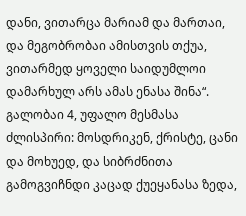დანი, ვითარცა მარიამ და მართაი, და მეგობრობაი ამისთვის თქუა, ვითარმედ ყოველი საიდუმლოი დამარხულ არს ამას ენასა შინა“.
გალობაი 4, უფალო მესმასა
ძლისპირი: მოსდრიკენ, ქრისტე, ცანი და მოხუედ, და სიბრძნითა გამოგვიჩნდი კაცად ქუეყანასა ზედა,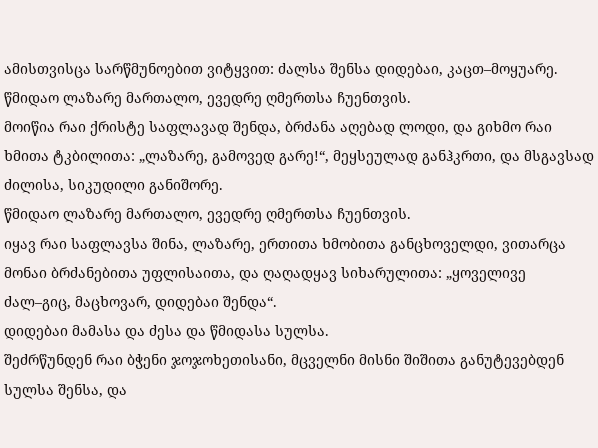ამისთვისცა სარწმუნოებით ვიტყვით: ძალსა შენსა დიდებაი, კაცთ–მოყუარე.
წმიდაო ლაზარე მართალო, ევედრე ღმერთსა ჩუენთვის.
მოიწია რაი ქრისტე საფლავად შენდა, ბრძანა აღებად ლოდი, და გიხმო რაი ხმითა ტკბილითა: „ლაზარე, გამოვედ გარე!“, მეყსეულად განჰკრთი, და მსგავსად ძილისა, სიკუდილი განიშორე.
წმიდაო ლაზარე მართალო, ევედრე ღმერთსა ჩუენთვის.
იყავ რაი საფლავსა შინა, ლაზარე, ერთითა ხმობითა განცხოველდი, ვითარცა მონაი ბრძანებითა უფლისაითა, და ღაღადყავ სიხარულითა: „ყოველივე ძალ–გიც, მაცხოვარ, დიდებაი შენდა“.
დიდებაი მამასა და ძესა და წმიდასა სულსა.
შეძრწუნდენ რაი ბჭენი ჯოჯოხეთისანი, მცველნი მისნი შიშითა განუტევებდენ სულსა შენსა, და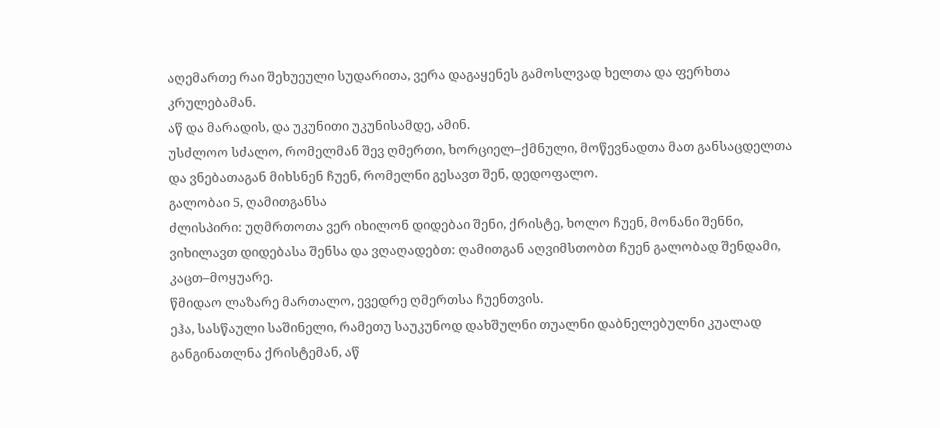აღემართე რაი შეხუეული სუდარითა, ვერა დაგაყენეს გამოსლვად ხელთა და ფერხთა კრულებამან.
აწ და მარადის, და უკუნითი უკუნისამდე, ამინ.
უსძლოო სძალო, რომელმან შევ ღმერთი, ხორციელ–ქმნული, მოწევნადთა მათ განსაცდელთა და ვნებათაგან მიხსნენ ჩუენ, რომელნი გესავთ შენ, დედოფალო.
გალობაი 5, ღამითგანსა
ძლისპირი: უღმრთოთა ვერ იხილონ დიდებაი შენი, ქრისტე, ხოლო ჩუენ, მონანი შენნი, ვიხილავთ დიდებასა შენსა და ვღაღადებთ: ღამითგან აღვიმსთობთ ჩუენ გალობად შენდამი, კაცთ–მოყუარე.
წმიდაო ლაზარე მართალო, ევედრე ღმერთსა ჩუენთვის.
ეჰა, სასწაული საშინელი, რამეთუ საუკუნოდ დახშულნი თუალნი დაბნელებულნი კუალად განგინათლნა ქრისტემან, აწ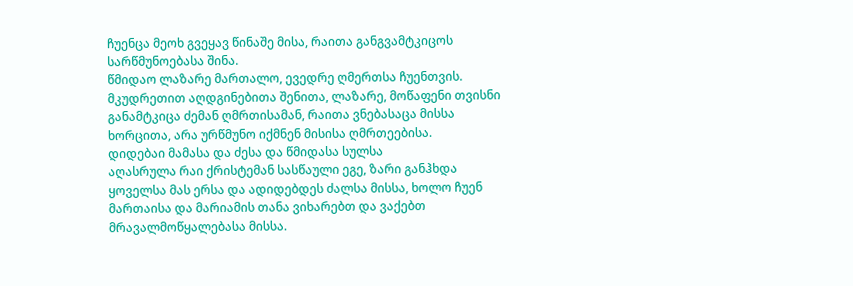ჩუენცა მეოხ გვეყავ წინაშე მისა, რაითა განგვამტკიცოს სარწმუნოებასა შინა.
წმიდაო ლაზარე მართალო, ევედრე ღმერთსა ჩუენთვის.
მკუდრეთით აღდგინებითა შენითა, ლაზარე, მოწაფენი თვისნი განამტკიცა ძემან ღმრთისამან, რაითა ვნებასაცა მისსა ხორცითა, არა ურწმუნო იქმნენ მისისა ღმრთეებისა.
დიდებაი მამასა და ძესა და წმიდასა სულსა
აღასრულა რაი ქრისტემან სასწაული ეგე, ზარი განჰხდა ყოველსა მას ერსა და ადიდებდეს ძალსა მისსა, ხოლო ჩუენ მართაისა და მარიამის თანა ვიხარებთ და ვაქებთ მრავალმოწყალებასა მისსა.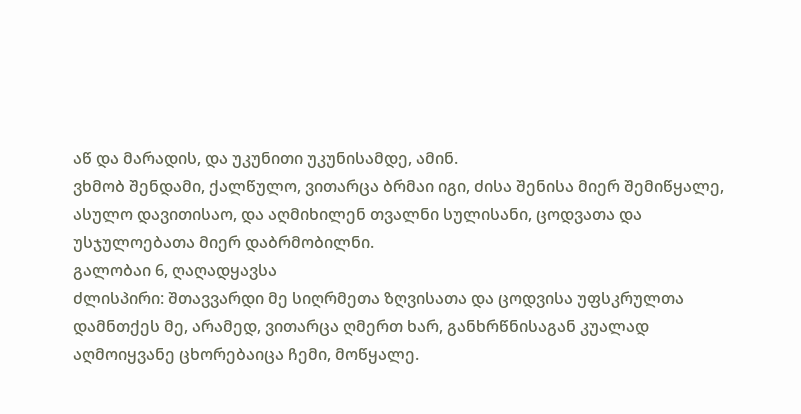აწ და მარადის, და უკუნითი უკუნისამდე, ამინ.
ვხმობ შენდამი, ქალწულო, ვითარცა ბრმაი იგი, ძისა შენისა მიერ შემიწყალე, ასულო დავითისაო, და აღმიხილენ თვალნი სულისანი, ცოდვათა და უსჯულოებათა მიერ დაბრმობილნი.
გალობაი 6, ღაღადყავსა
ძლისპირი: შთავვარდი მე სიღრმეთა ზღვისათა და ცოდვისა უფსკრულთა დამნთქეს მე, არამედ, ვითარცა ღმერთ ხარ, განხრწნისაგან კუალად აღმოიყვანე ცხორებაიცა ჩემი, მოწყალე.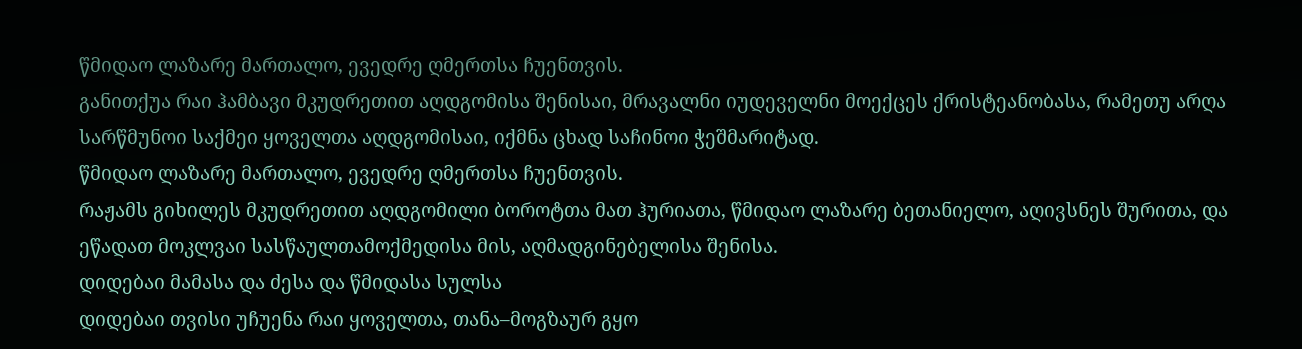წმიდაო ლაზარე მართალო, ევედრე ღმერთსა ჩუენთვის.
განითქუა რაი ჰამბავი მკუდრეთით აღდგომისა შენისაი, მრავალნი იუდეველნი მოექცეს ქრისტეანობასა, რამეთუ არღა სარწმუნოი საქმეი ყოველთა აღდგომისაი, იქმნა ცხად საჩინოი ჭეშმარიტად.
წმიდაო ლაზარე მართალო, ევედრე ღმერთსა ჩუენთვის.
რაჟამს გიხილეს მკუდრეთით აღდგომილი ბოროტთა მათ ჰურიათა, წმიდაო ლაზარე ბეთანიელო, აღივსნეს შურითა, და ეწადათ მოკლვაი სასწაულთამოქმედისა მის, აღმადგინებელისა შენისა.
დიდებაი მამასა და ძესა და წმიდასა სულსა
დიდებაი თვისი უჩუენა რაი ყოველთა, თანა–მოგზაურ გყო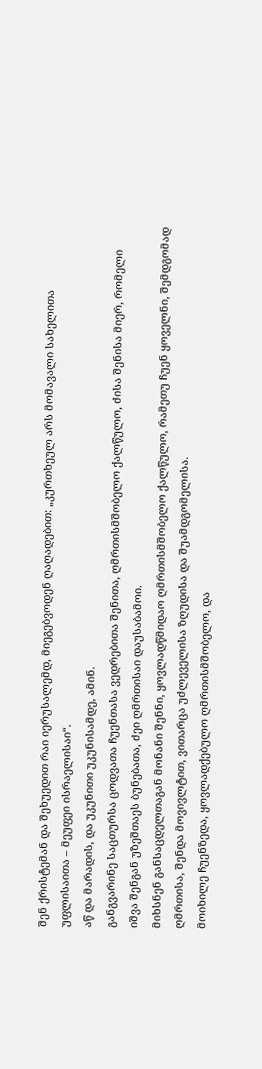შენ ქრისტემან და შეხუედით რაი იერუსალემდ, მიეგებვოდენ ღაღადებით: „კურთხეულ არს მომავალი სახელითა უფლისაითა – მეუფეი ისრაელისაი“.
აწ და მარადის, და უკუნითი უკუნისამდე, ამინ.
განგვარინე საცთურსა ცოდვათა ჩუენთასა ვედრებითა შენითა, ღმრთისმშობელო ქალწულო, ძისა შენისა მიერ, რომელი იშვა შენგან უზეშთაეს ბუნებათა, ძეი ღმრთისაი დაუსაბამოი.
მიხსნენ განსაცდელთაგან მონანი შენნი, ყოვლადწმიდაო ღმრთისმშობელო ქალწულო, რამეთუ ჩუენ ყოველნი, შემდგომად ღმრთისა, შენდა მოვივლტით, ვითარცა უძლეველისა ზღუდისა და შუამდგომელისა.
მოიხილე ჩუენზედა, ყოვლადქებულო ღმრთისმშობელო, და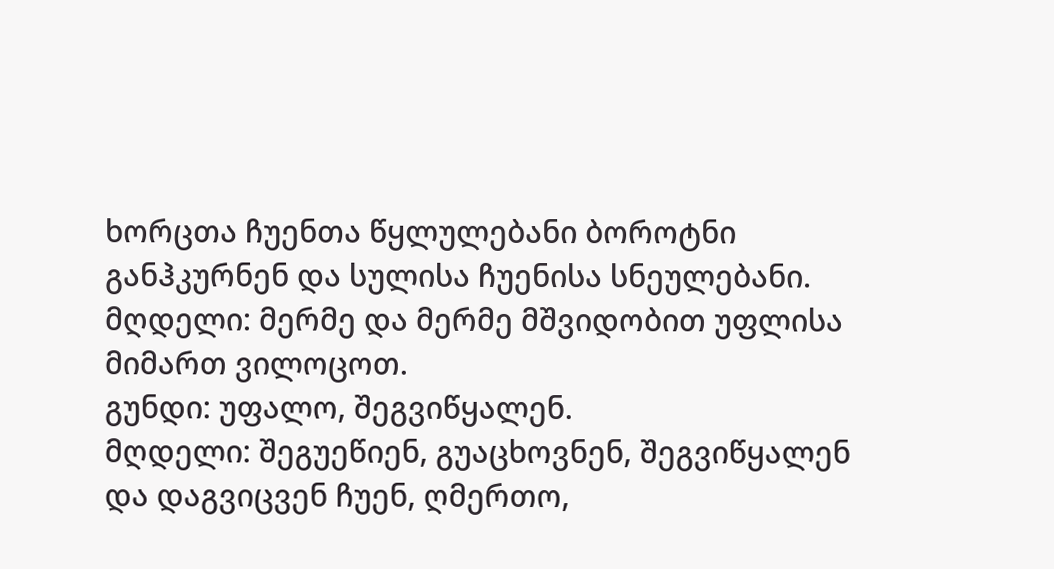ხორცთა ჩუენთა წყლულებანი ბოროტნი განჰკურნენ და სულისა ჩუენისა სნეულებანი.
მღდელი: მერმე და მერმე მშვიდობით უფლისა მიმართ ვილოცოთ.
გუნდი: უფალო, შეგვიწყალენ.
მღდელი: შეგუეწიენ, გუაცხოვნენ, შეგვიწყალენ და დაგვიცვენ ჩუენ, ღმერთო,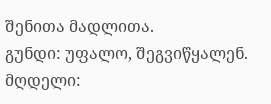შენითა მადლითა.
გუნდი: უფალო, შეგვიწყალენ.
მღდელი: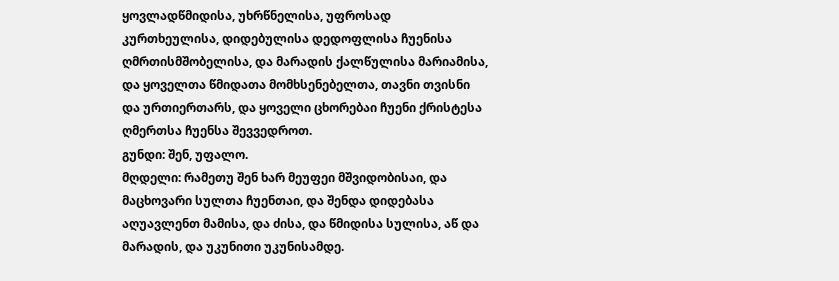ყოვლადწმიდისა, უხრწნელისა, უფროსად კურთხეულისა, დიდებულისა დედოფლისა ჩუენისა ღმრთისმშობელისა, და მარადის ქალწულისა მარიამისა, და ყოველთა წმიდათა მომხსენებელთა, თავნი თვისნი და ურთიერთარს, და ყოველი ცხორებაი ჩუენი ქრისტესა ღმერთსა ჩუენსა შევვედროთ.
გუნდი: შენ, უფალო.
მღდელი: რამეთუ შენ ხარ მეუფეი მშვიდობისაი, და მაცხოვარი სულთა ჩუენთაი, და შენდა დიდებასა აღუავლენთ მამისა, და ძისა, და წმიდისა სულისა, აწ და მარადის, და უკუნითი უკუნისამდე.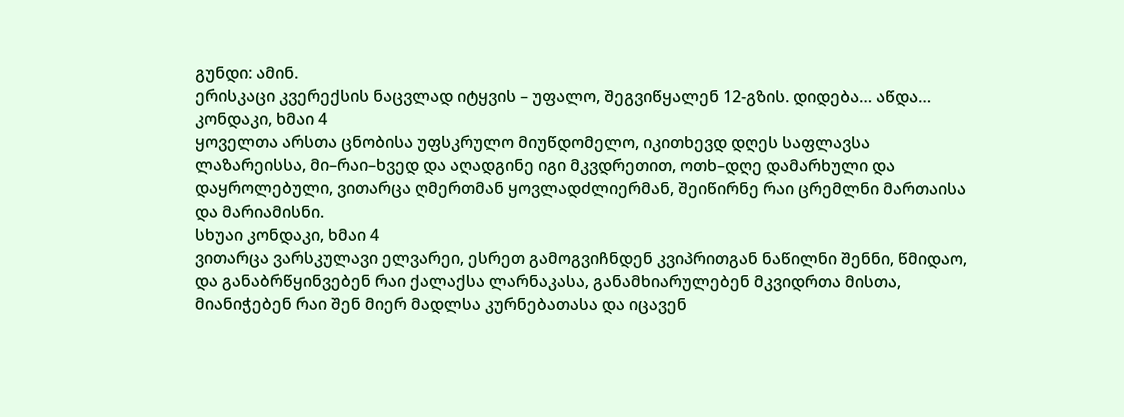გუნდი: ამინ.
ერისკაცი კვერექსის ნაცვლად იტყვის – უფალო, შეგვიწყალენ 12-გზის. დიდება… აწდა…
კონდაკი, ხმაი 4
ყოველთა არსთა ცნობისა უფსკრულო მიუწდომელო, იკითხევდ დღეს საფლავსა ლაზარეისსა, მი–რაი–ხვედ და აღადგინე იგი მკვდრეთით, ოთხ–დღე დამარხული და დაყროლებული, ვითარცა ღმერთმან ყოვლადძლიერმან, შეიწირნე რაი ცრემლნი მართაისა და მარიამისნი.
სხუაი კონდაკი, ხმაი 4
ვითარცა ვარსკულავი ელვარეი, ესრეთ გამოგვიჩნდენ კვიპრითგან ნაწილნი შენნი, წმიდაო, და განაბრწყინვებენ რაი ქალაქსა ლარნაკასა, განამხიარულებენ მკვიდრთა მისთა, მიანიჭებენ რაი შენ მიერ მადლსა კურნებათასა და იცავენ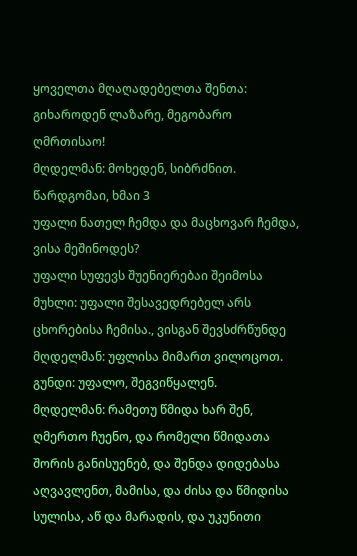ყოველთა მღაღადებელთა შენთა: გიხაროდენ ლაზარე, მეგობარო ღმრთისაო!
მღდელმან: მოხედენ, სიბრძნით. წარდგომაი, ხმაი 3
უფალი ნათელ ჩემდა და მაცხოვარ ჩემდა, ვისა მეშინოდეს?
უფალი სუფევს შუენიერებაი შეიმოსა
მუხლი: უფალი შესავედრებელ არს ცხორებისა ჩემისა., ვისგან შევსძრწუნდე
მღდელმან: უფლისა მიმართ ვილოცოთ.
გუნდი: უფალო, შეგვიწყალენ.
მღდელმან: რამეთუ წმიდა ხარ შენ, ღმერთო ჩუენო, და რომელი წმიდათა შორის განისუენებ, და შენდა დიდებასა აღვავლენთ, მამისა, და ძისა და წმიდისა სულისა, აწ და მარადის, და უკუნითი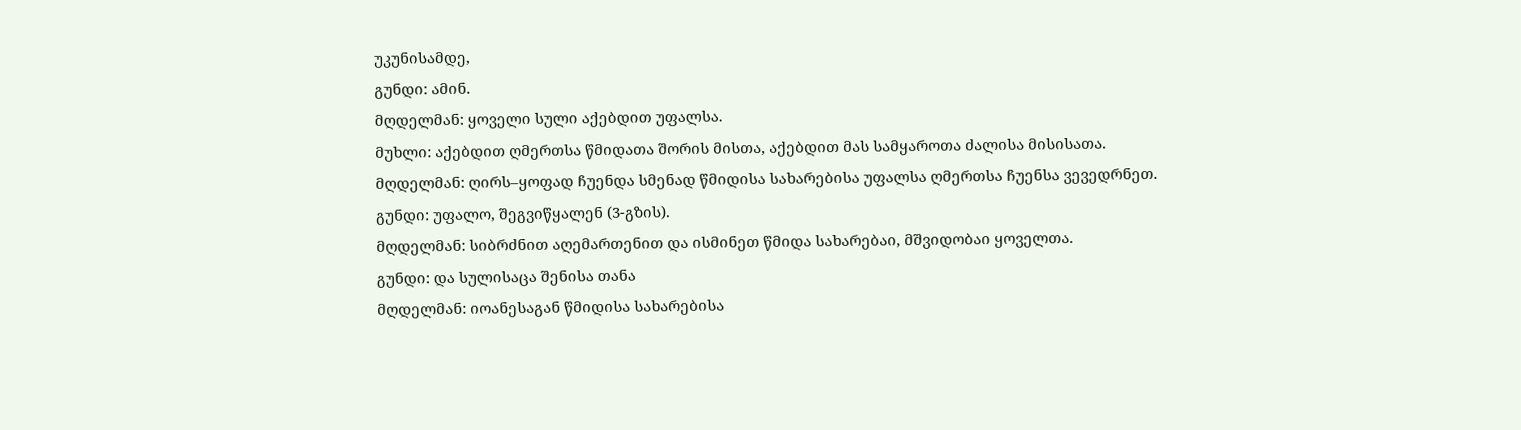უკუნისამდე,
გუნდი: ამინ.
მღდელმან: ყოველი სული აქებდით უფალსა.
მუხლი: აქებდით ღმერთსა წმიდათა შორის მისთა, აქებდით მას სამყაროთა ძალისა მისისათა.
მღდელმან: ღირს–ყოფად ჩუენდა სმენად წმიდისა სახარებისა უფალსა ღმერთსა ჩუენსა ვევედრნეთ.
გუნდი: უფალო, შეგვიწყალენ (3-გზის).
მღდელმან: სიბრძნით აღემართენით და ისმინეთ წმიდა სახარებაი, მშვიდობაი ყოველთა.
გუნდი: და სულისაცა შენისა თანა
მღდელმან: იოანესაგან წმიდისა სახარებისა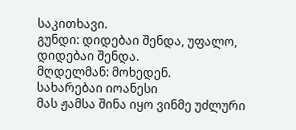საკითხავი.
გუნდი: დიდებაი შენდა, უფალო, დიდებაი შენდა.
მღდელმან: მოხედენ.
სახარებაი იოანესი
მას ჟამსა შინა იყო ვინმე უძლური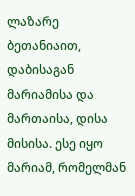ლაზარე ბეთანიაით, დაბისაგან მარიამისა და მართაისა, დისა მისისა. ესე იყო მარიამ, რომელმან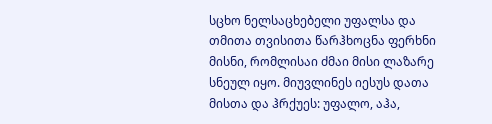სცხო ნელსაცხებელი უფალსა და თმითა თვისითა წარჰხოცნა ფერხნი მისნი, რომლისაი ძმაი მისი ლაზარე სნეულ იყო. მიუვლინეს იესუს დათა მისთა და ჰრქუეს: უფალო, აჰა,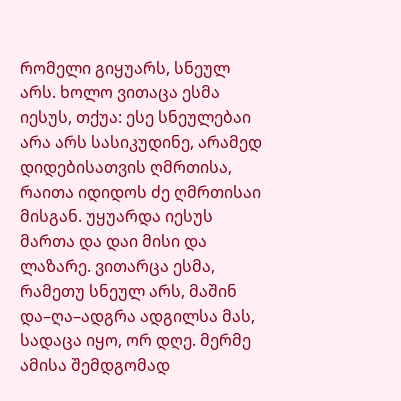რომელი გიყუარს, სნეულ არს. ხოლო ვითაცა ესმა იესუს, თქუა: ესე სნეულებაი არა არს სასიკუდინე, არამედ დიდებისათვის ღმრთისა, რაითა იდიდოს ძე ღმრთისაი მისგან. უყუარდა იესუს მართა და დაი მისი და ლაზარე. ვითარცა ესმა, რამეთუ სნეულ არს, მაშინ და–ღა–ადგრა ადგილსა მას, სადაცა იყო, ორ დღე. მერმე ამისა შემდგომად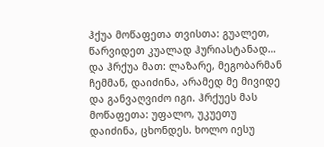ჰქუა მოწაფეთა თვისთა: გუალეთ, წარვიდეთ კუალად ჰურიასტანად… და ჰრქუა მათ: ლაზარე, მეგობარმან ჩემმან, დაიძინა, არამედ მე მივიდე და განვაღვიძო იგი. ჰრქუეს მას მოწაფეთა: უფალო, უკუეთუ დაიძინა, ცხონდეს. ხოლო იესუ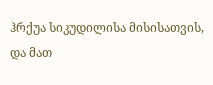ჰრქუა სიკუდილისა მისისათვის, და მათ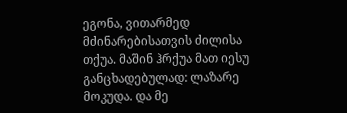ეგონა, ვითარმედ მძინარებისათვის ძილისა თქუა. მაშინ ჰრქუა მათ იესუ განცხადებულად: ლაზარე მოკუდა. და მე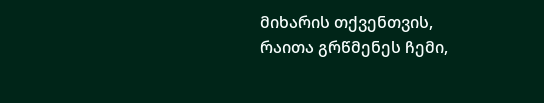მიხარის თქვენთვის, რაითა გრწმენეს ჩემი,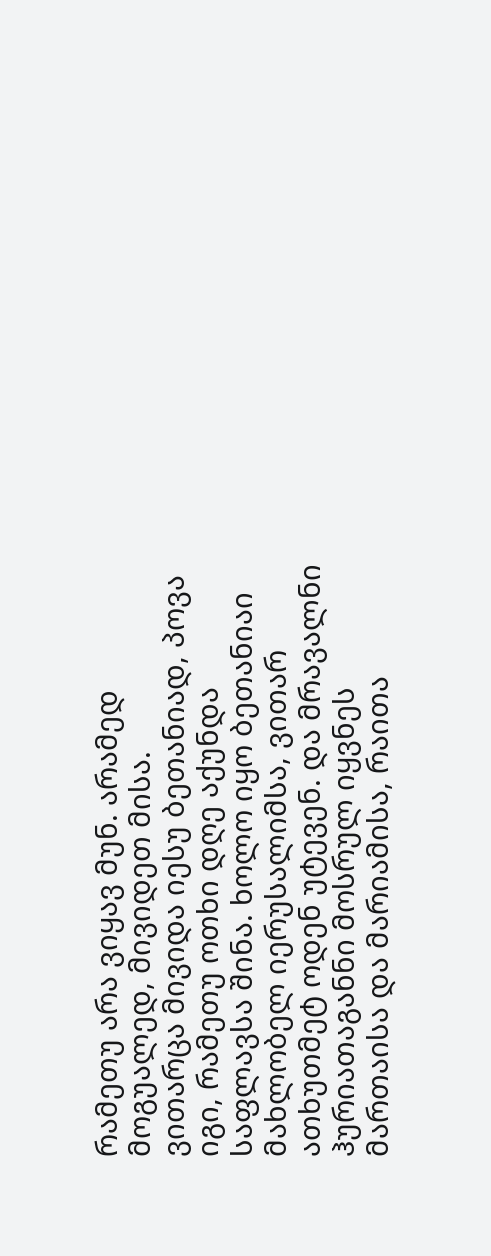რამეთუ არა ვიყავ მუნ. არამედ მოგუალედ, მივიდეთ მისა.
ვითარცა მივიდა იესუ ბეთანიად, პოვა იგი, რამეთუ ოთხი დღე აქუნდა საფლავსა შინა. ხოლო იყო ბეთანიაი მახლობელ იერუსალიმსა, ვითარ ათხუთმეტ ოდენ უტევენ. და მრავალნი ჰურიათაგანნი მოსრულ იყვნეს მართაისა და მარიამისა, რაითა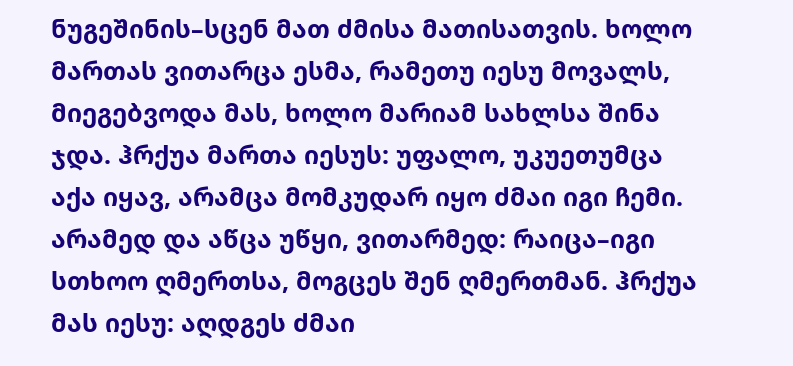ნუგეშინის–სცენ მათ ძმისა მათისათვის. ხოლო მართას ვითარცა ესმა, რამეთუ იესუ მოვალს, მიეგებვოდა მას, ხოლო მარიამ სახლსა შინა ჯდა. ჰრქუა მართა იესუს: უფალო, უკუეთუმცა აქა იყავ, არამცა მომკუდარ იყო ძმაი იგი ჩემი. არამედ და აწცა უწყი, ვითარმედ: რაიცა–იგი სთხოო ღმერთსა, მოგცეს შენ ღმერთმან. ჰრქუა მას იესუ: აღდგეს ძმაი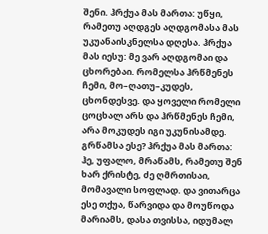შენი. ჰრქუა მას მართა: უწყი, რამეთუ აღდგეს აღდგომასა მას უკუანაისკნელსა დღესა. ჰრქუა მას იესუ: მე ვარ აღდგომაი და ცხორებაი. რომელსა ჰრწმენეს ჩემი, მო–ღათუ–კუდეს, ცხონდესვე. და ყოველი რომელი ცოცხალ არს და ჰრწმენეს ჩემი, არა მოკუდეს იგი უკუნისამდე. გრწამსა ესე? ჰრქუა მას მართა: ჰე, უფალო, მრაწამს, რამეთუ შენ ხარ ქრისტე, ძე ღმრთისაი, მომავალი სოფლად. და ვითარცა ესე თქუა, წარვიდა და მოუწოდა მარიამს, დასა თვისსა, იდუმალ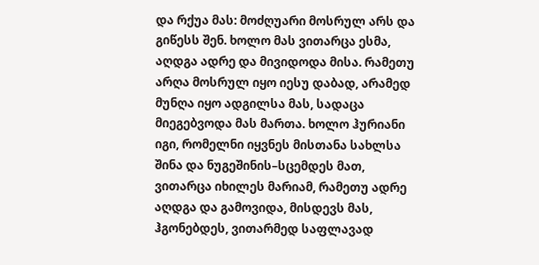და რქუა მას: მოძღუარი მოსრულ არს და გიწესს შენ. ხოლო მას ვითარცა ესმა, აღდგა ადრე და მივიდოდა მისა. რამეთუ არღა მოსრულ იყო იესუ დაბად, არამედ მუნღა იყო ადგილსა მას, სადაცა მიეგებვოდა მას მართა. ხოლო ჰურიანი იგი, რომელნი იყვნეს მისთანა სახლსა შინა და ნუგეშინის–სცემდეს მათ, ვითარცა იხილეს მარიამ, რამეთუ ადრე აღდგა და გამოვიდა, მისდევს მას, ჰგონებდეს, ვითარმედ საფლავად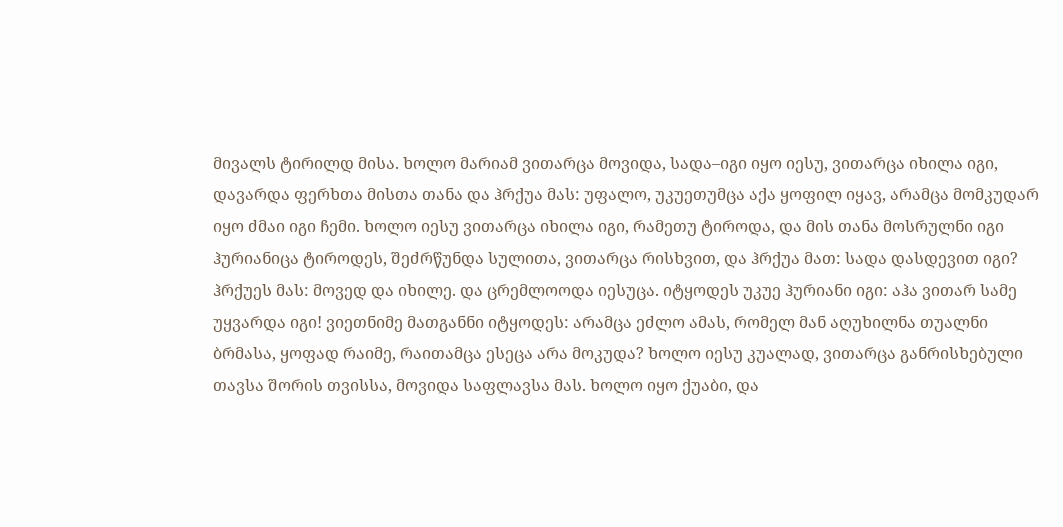მივალს ტირილდ მისა. ხოლო მარიამ ვითარცა მოვიდა, სადა–იგი იყო იესუ, ვითარცა იხილა იგი, დავარდა ფერხთა მისთა თანა და ჰრქუა მას: უფალო, უკუეთუმცა აქა ყოფილ იყავ, არამცა მომკუდარ იყო ძმაი იგი ჩემი. ხოლო იესუ ვითარცა იხილა იგი, რამეთუ ტიროდა, და მის თანა მოსრულნი იგი ჰურიანიცა ტიროდეს, შეძრწუნდა სულითა, ვითარცა რისხვით, და ჰრქუა მათ: სადა დასდევით იგი? ჰრქუეს მას: მოვედ და იხილე. და ცრემლოოდა იესუცა. იტყოდეს უკუე ჰურიანი იგი: აჰა ვითარ სამე უყვარდა იგი! ვიეთნიმე მათგანნი იტყოდეს: არამცა ეძლო ამას, რომელ მან აღუხილნა თუალნი ბრმასა, ყოფად რაიმე, რაითამცა ესეცა არა მოკუდა? ხოლო იესუ კუალად, ვითარცა განრისხებული თავსა შორის თვისსა, მოვიდა საფლავსა მას. ხოლო იყო ქუაბი, და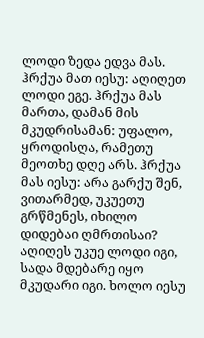ლოდი ზედა ედვა მას. ჰრქუა მათ იესუ: აღიღეთ ლოდი ეგე. ჰრქუა მას მართა, დამან მის მკუდრისამან: უფალო, ყროდისღა, რამეთუ მეოთხე დღე არს. ჰრქუა მას იესუ: არა გარქუ შენ, ვითარმედ, უკუეთუ გრწმენეს, იხილო დიდებაი ღმრთისაი? აღიღეს უკუე ლოდი იგი, სადა მდებარე იყო მკუდარი იგი. ხოლო იესუ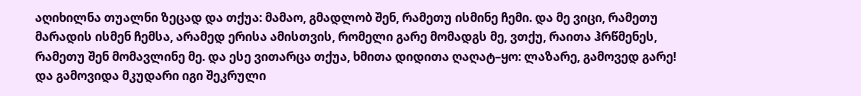აღიხილნა თუალნი ზეცად და თქუა: მამაო, გმადლობ შენ, რამეთუ ისმინე ჩემი. და მე ვიცი, რამეთუ მარადის ისმენ ჩემსა, არამედ ერისა ამისთვის, რომელი გარე მომადგს მე, ვთქუ, რაითა ჰრწმენეს, რამეთუ შენ მომავლინე მე. და ესე ვითარცა თქუა, ხმითა დიდითა ღაღატ–ყო: ლაზარე, გამოვედ გარე! და გამოვიდა მკუდარი იგი შეკრული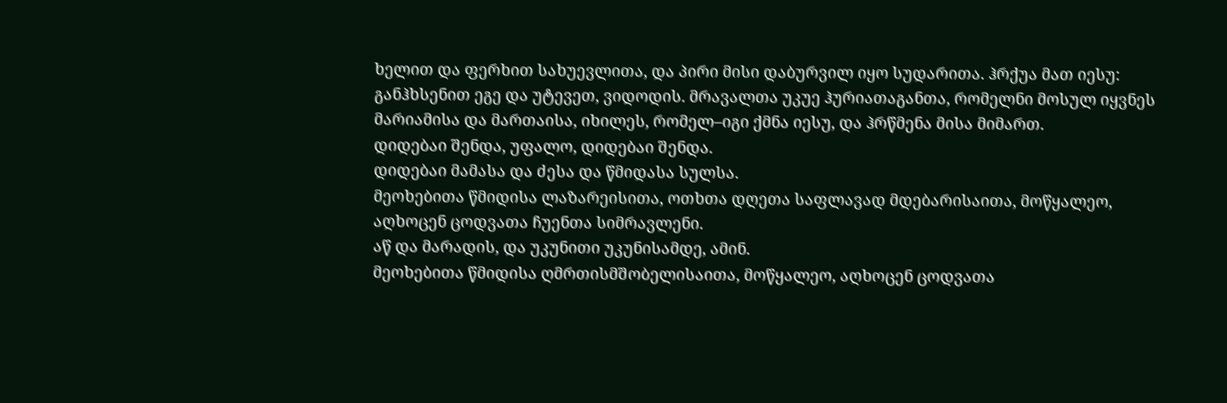ხელით და ფერხით სახუევლითა, და პირი მისი დაბურვილ იყო სუდარითა. ჰრქუა მათ იესუ: განჰხსენით ეგე და უტევეთ, ვიდოდის. მრავალთა უკუე ჰურიათაგანთა, რომელნი მოსულ იყვნეს მარიამისა და მართაისა, იხილეს, რომელ–იგი ქმნა იესუ, და ჰრწმენა მისა მიმართ.
დიდებაი შენდა, უფალო, დიდებაი შენდა.
დიდებაი მამასა და ძესა და წმიდასა სულსა.
მეოხებითა წმიდისა ლაზარეისითა, ოთხთა დღეთა საფლავად მდებარისაითა, მოწყალეო, აღხოცენ ცოდვათა ჩუენთა სიმრავლენი.
აწ და მარადის, და უკუნითი უკუნისამდე, ამინ.
მეოხებითა წმიდისა ღმრთისმშობელისაითა, მოწყალეო, აღხოცენ ცოდვათა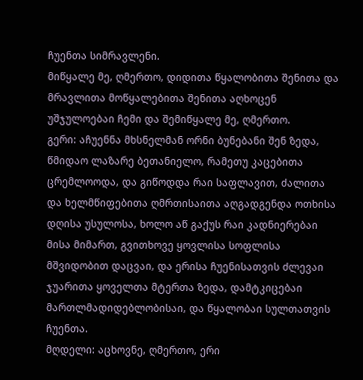ჩუენთა სიმრავლენი.
მიწყალე მე, ღმერთო, დიდითა წყალობითა შენითა და მრავლითა მოწყალებითა შენითა აღხოცენ უშჯულოებაი ჩემი და შემიწყალე მე, ღმერთო.
გერი: აჩუენნა მხსნელმან ორნი ბუნებანი შენ ზედა, წმიდაო ლაზარე ბეთანიელო, რამეთუ კაცებითა ცრემლოოდა, და გიწოდდა რაი საფლავით, ძალითა და ხელმწიფებითა ღმრთისაითა აღგადგენდა ოთხისა დღისა უსულოსა, ხოლო აწ გაქუს რაი კადნიერებაი მისა მიმართ, გვითხოვე ყოვლისა სოფლისა მშვიდობით დაცვაი, და ერისა ჩუენისათვის ძლევაი ჯუარითა ყოველთა მტერთა ზედა, დამტკიცებაი მართლმადიდებლობისაი, და წყალობაი სულთათვის ჩუენთა.
მღდელი: აცხოვნე, ღმერთო, ერი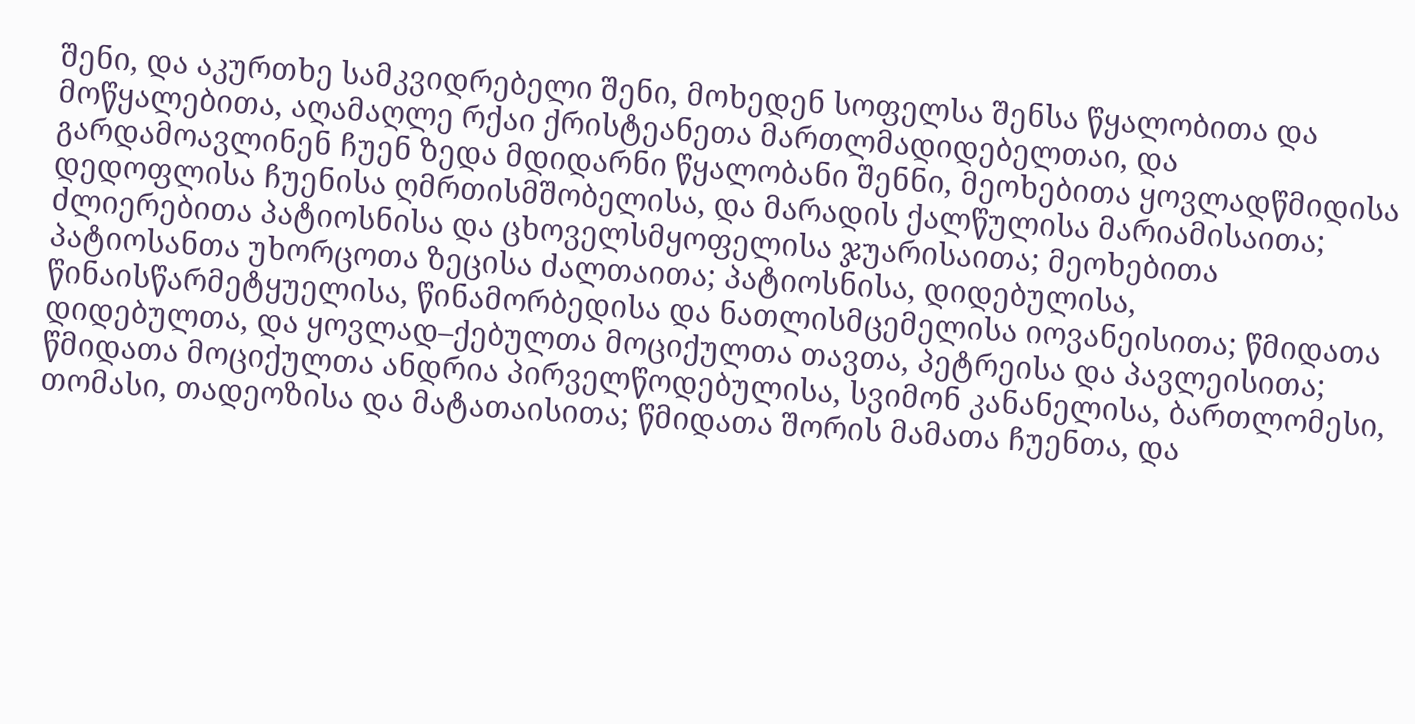შენი, და აკურთხე სამკვიდრებელი შენი, მოხედენ სოფელსა შენსა წყალობითა და მოწყალებითა, აღამაღლე რქაი ქრისტეანეთა მართლმადიდებელთაი, და გარდამოავლინენ ჩუენ ზედა მდიდარნი წყალობანი შენნი, მეოხებითა ყოვლადწმიდისა დედოფლისა ჩუენისა ღმრთისმშობელისა, და მარადის ქალწულისა მარიამისაითა; ძლიერებითა პატიოსნისა და ცხოველსმყოფელისა ჯუარისაითა; მეოხებითა პატიოსანთა უხორცოთა ზეცისა ძალთაითა; პატიოსნისა, დიდებულისა, წინაისწარმეტყუელისა, წინამორბედისა და ნათლისმცემელისა იოვანეისითა; წმიდათა დიდებულთა, და ყოვლად–ქებულთა მოციქულთა თავთა, პეტრეისა და პავლეისითა; წმიდათა მოციქულთა ანდრია პირველწოდებულისა, სვიმონ კანანელისა, ბართლომესი, თომასი, თადეოზისა და მატათაისითა; წმიდათა შორის მამათა ჩუენთა, და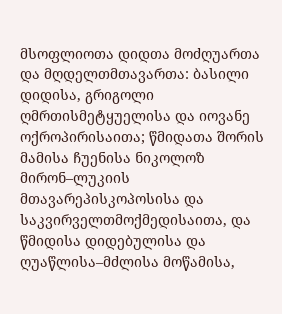მსოფლიოთა დიდთა მოძღუართა და მღდელთმთავართა: ბასილი დიდისა, გრიგოლი ღმრთისმეტყუელისა და იოვანე ოქროპირისაითა; წმიდათა შორის მამისა ჩუენისა ნიკოლოზ მირონ–ლუკიის მთავარეპისკოპოსისა და საკვირველთმოქმედისაითა, და წმიდისა დიდებულისა და ღუაწლისა–მძლისა მოწამისა,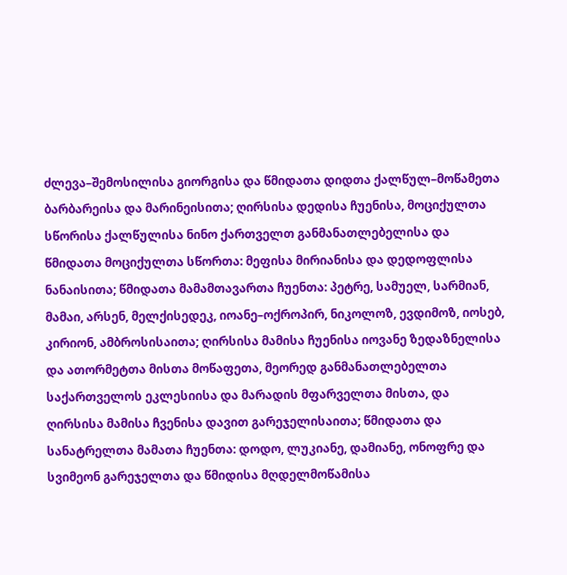ძლევა–შემოსილისა გიორგისა და წმიდათა დიდთა ქალწულ–მოწამეთა ბარბარეისა და მარინეისითა; ღირსისა დედისა ჩუენისა, მოციქულთა სწორისა ქალწულისა ნინო ქართველთ განმანათლებელისა და წმიდათა მოციქულთა სწორთა: მეფისა მირიანისა და დედოფლისა ნანაისითა; წმიდათა მამამთავართა ჩუენთა: პეტრე, სამუელ, სარმიან, მამაი, არსენ, მელქისედეკ, იოანე–ოქროპირ, ნიკოლოზ, ევდიმოზ, იოსებ, კირიონ, ამბროსისაითა; ღირსისა მამისა ჩუენისა იოვანე ზედაზნელისა და ათორმეტთა მისთა მოწაფეთა, მეორედ განმანათლებელთა საქართველოს ეკლესიისა და მარადის მფარველთა მისთა, და ღირსისა მამისა ჩვენისა დავით გარეჯელისაითა; წმიდათა და სანატრელთა მამათა ჩუენთა: დოდო, ლუკიანე, დამიანე, ონოფრე და სვიმეონ გარეჯელთა და წმიდისა მღდელმოწამისა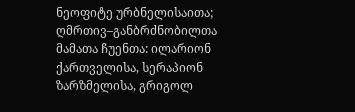ნეოფიტე ურბნელისაითა; ღმრთივ–განბრძნობილთა მამათა ჩუენთა: ილარიონ ქართველისა, სერაპიონ ზარზმელისა, გრიგოლ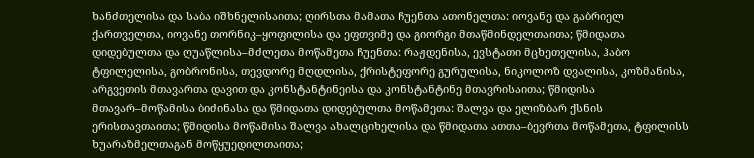ხანძთელისა და საბა იშხნელისაითა; ღირსთა მამათა ჩუენთა ათონელთა: იოვანე და გაბრიელ ქართველთა, იოვანე თორნიკ–ყოფილისა და ეფთვიმე და გიორგი მთაწმინდელთაითა; წმიდათა დიდებულთა და ღუაწლისა–მძლეთა მოწამეთა ჩუენთა: რაჟდენისა, ევსტათი მცხეთელისა, ჰაბო ტფილელისა, გობრონისა, თევდორე მღდლისა, ქრისტეფორე გურულისა, ნიკოლოზ დვალისა, კოზმანისა, არგვეთის მთავართა დავით და კონსტანტინეისა და კონსტანტინე მთავრისაითა; წმიდისა მთავარ–მოწამისა ბიძინასა და წმიდათა დიდებულთა მოწამეთა: შალვა და ელიზბარ ქსნის ერისთავთაითა; წმიდისა მოწამისა შალვა ახალციხელისა და წმიდათა ათთა–ბევრთა მოწამეთა, ტფილისს ხუარაზმელთაგან მოწყუედილთაითა;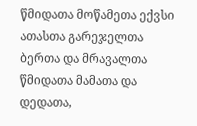წმიდათა მოწამეთა ექვსი ათასთა გარეჯელთა ბერთა და მრავალთა წმიდათა მამათა და დედათა,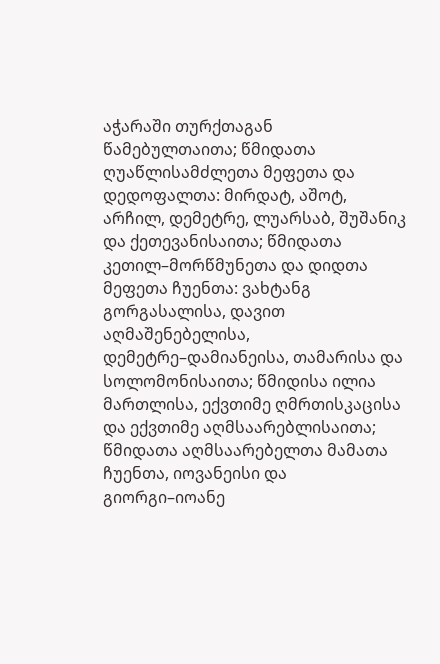აჭარაში თურქთაგან წამებულთაითა; წმიდათა ღუაწლისამძლეთა მეფეთა და დედოფალთა: მირდატ, აშოტ, არჩილ, დემეტრე, ლუარსაბ, შუშანიკ და ქეთევანისაითა; წმიდათა კეთილ–მორწმუნეთა და დიდთა მეფეთა ჩუენთა: ვახტანგ გორგასალისა, დავით აღმაშენებელისა, დემეტრე–დამიანეისა, თამარისა და სოლომონისაითა; წმიდისა ილია მართლისა, ექვთიმე ღმრთისკაცისა და ექვთიმე აღმსაარებლისაითა; წმიდათა აღმსაარებელთა მამათა ჩუენთა, იოვანეისი და გიორგი–იოანე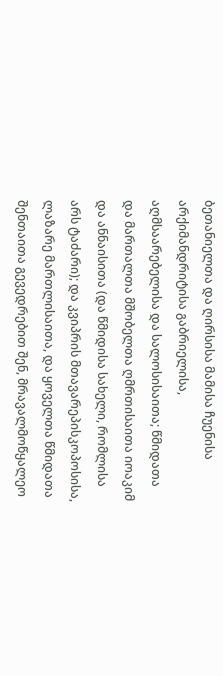ბეთანიელთა და ღირსისა მამისა ჩუენისა არქიმანდრიტისა გაბრიელისა, აღმსაარებელისა და სალოსისაითა; წმიდათა და მართალთა მშობელთა ღმრთისაითა იოაკიმ და ანნაისითა (და წმიდისა სახელი, რომლისა არს ტაძარი); და კვიპრის მთავარეპისკოპოსისა, ლაზარე მართლისაითა, და ყოველთა წმიდათა შენთაითა გევედრებით შენ, მრავალმოწყალეო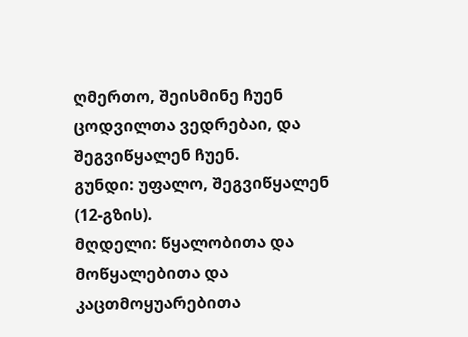ღმერთო, შეისმინე ჩუენ ცოდვილთა ვედრებაი, და შეგვიწყალენ ჩუენ.
გუნდი: უფალო, შეგვიწყალენ (12-გზის).
მღდელი: წყალობითა და მოწყალებითა და კაცთმოყუარებითა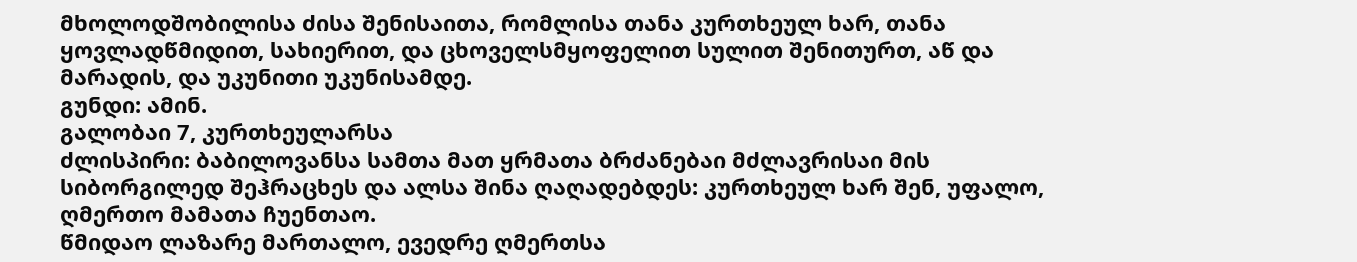მხოლოდშობილისა ძისა შენისაითა, რომლისა თანა კურთხეულ ხარ, თანა ყოვლადწმიდით, სახიერით, და ცხოველსმყოფელით სულით შენითურთ, აწ და მარადის, და უკუნითი უკუნისამდე.
გუნდი: ამინ.
გალობაი 7, კურთხეულარსა
ძლისპირი: ბაბილოვანსა სამთა მათ ყრმათა ბრძანებაი მძლავრისაი მის სიბორგილედ შეჰრაცხეს და ალსა შინა ღაღადებდეს: კურთხეულ ხარ შენ, უფალო, ღმერთო მამათა ჩუენთაო.
წმიდაო ლაზარე მართალო, ევედრე ღმერთსა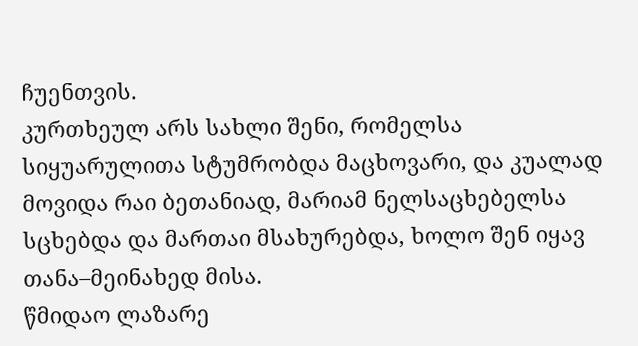ჩუენთვის.
კურთხეულ არს სახლი შენი, რომელსა სიყუარულითა სტუმრობდა მაცხოვარი, და კუალად მოვიდა რაი ბეთანიად, მარიამ ნელსაცხებელსა სცხებდა და მართაი მსახურებდა, ხოლო შენ იყავ თანა–მეინახედ მისა.
წმიდაო ლაზარე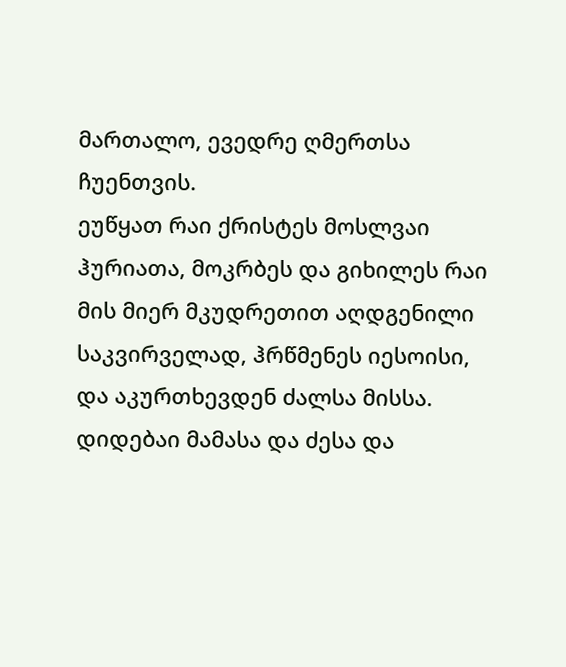მართალო, ევედრე ღმერთსა ჩუენთვის.
ეუწყათ რაი ქრისტეს მოსლვაი ჰურიათა, მოკრბეს და გიხილეს რაი მის მიერ მკუდრეთით აღდგენილი საკვირველად, ჰრწმენეს იესოისი, და აკურთხევდენ ძალსა მისსა.
დიდებაი მამასა და ძესა და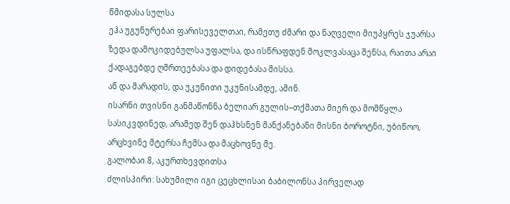წმიდასა სულსა
ეჰა უგუნურებაი ფარისეველთაი, რამეთუ ძმარი და ნაღველი მიუპყრეს ჯუარსა ზედა დამოკიდებულსა უფალსა, და ისწრაფდენ მოკლვასაცა შენსა, რაითა არაი ქადაგებდე ღმრთეებასა და დიდებასა მისსა.
აწ და მარადის, და უკუნითი უკუნისამდე, ამინ.
ისარნი თვისნი განმაწონნა ბელიარ გულის–თქმათა მიერ და მომწყლა სასიკვდინედ, არამედ შენ დაჰხსნენ მანქანებანი მისნი ბოროტნი, უბიწოო, არცხვინე მტერსა ჩემსა და მაცხოვნე მე.
გალობაი 8, აკურთხევდითსა
ძლისპირი: სახუმილი იგი ცეცხლისაი ბაბილონსა პირველად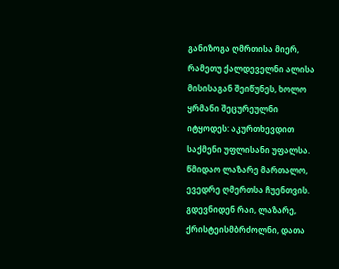განიზოგა ღმრთისა მიერ, რამეთუ ქალდეველნი ალისა მისისაგან შეიწუნეს, ხოლო ყრმანი შეცურეულნი იტყოდეს: აკურთხევდით საქმენი უფლისანი უფალსა.
წმიდაო ლაზარე მართალო, ევედრე ღმერთსა ჩუენთვის.
გდევნიდენ რაი, ლაზარე, ქრისტეისმბრძოლნი, დათა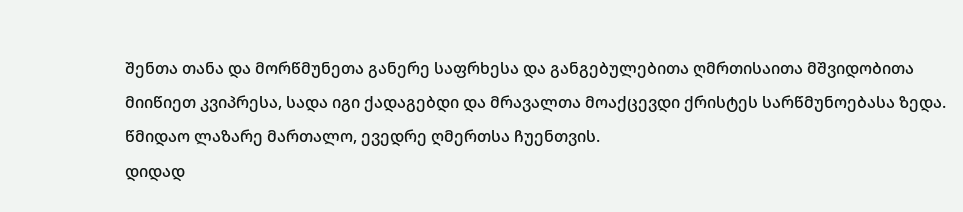შენთა თანა და მორწმუნეთა განერე საფრხესა და განგებულებითა ღმრთისაითა მშვიდობითა მიიწიეთ კვიპრესა, სადა იგი ქადაგებდი და მრავალთა მოაქცევდი ქრისტეს სარწმუნოებასა ზედა.
წმიდაო ლაზარე მართალო, ევედრე ღმერთსა ჩუენთვის.
დიდად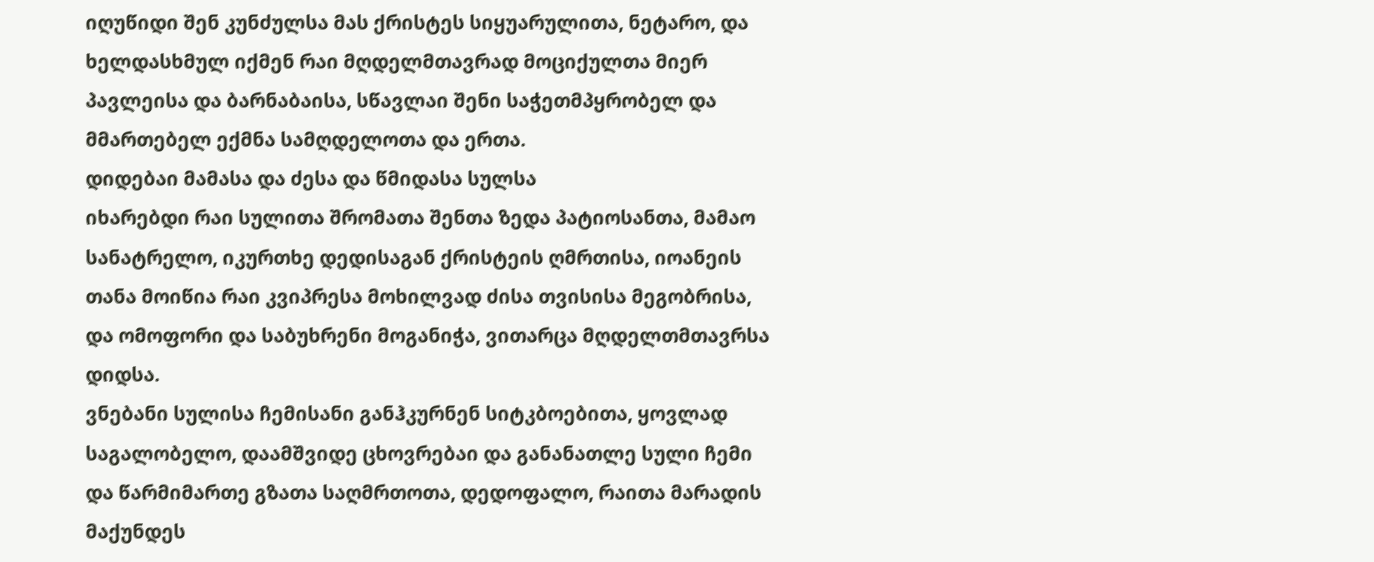იღუწიდი შენ კუნძულსა მას ქრისტეს სიყუარულითა, ნეტარო, და ხელდასხმულ იქმენ რაი მღდელმთავრად მოციქულთა მიერ პავლეისა და ბარნაბაისა, სწავლაი შენი საჭეთმპყრობელ და მმართებელ ექმნა სამღდელოთა და ერთა.
დიდებაი მამასა და ძესა და წმიდასა სულსა
იხარებდი რაი სულითა შრომათა შენთა ზედა პატიოსანთა, მამაო სანატრელო, იკურთხე დედისაგან ქრისტეის ღმრთისა, იოანეის თანა მოიწია რაი კვიპრესა მოხილვად ძისა თვისისა მეგობრისა, და ომოფორი და საბუხრენი მოგანიჭა, ვითარცა მღდელთმთავრსა დიდსა.
ვნებანი სულისა ჩემისანი განჰკურნენ სიტკბოებითა, ყოვლად საგალობელო, დაამშვიდე ცხოვრებაი და განანათლე სული ჩემი და წარმიმართე გზათა საღმრთოთა, დედოფალო, რაითა მარადის მაქუნდეს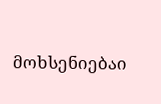მოხსენიებაი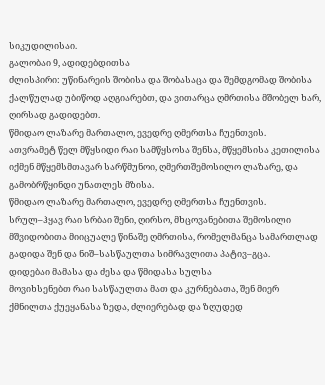სიკუდილისაი.
გალობაი 9, ადიდებდითსა
ძლისპირი: უწინარეის შობისა და შობასაცა და შემდგომად შობისა ქალწულად უბიწოდ აღგიარებთ, და ვითარცა ღმრთისა მშობელ ხარ, ღირსად გადიდებთ.
წმიდაო ლაზარე მართალო, ევედრე ღმერთსა ჩუენთვის.
ათვრამეტ წელ მწყსიდი რაი სამწყსოსა შენსა, მწყემსისა კეთილისა იქმენ მწყემსმთავარ სარწმუნოი, ღმერთშემოსილო ლაზარე, და გამობრწყინდი უნათლეს მზისა.
წმიდაო ლაზარე მართალო, ევედრე ღმერთსა ჩუენთვის.
სრულ–ჰყავ რაი სრბაი შენი, ღირსო, მხცოვანებითა შემოსილი მშვიდობითა მიიცუალე წინაშე ღმრთისა, რომელმანცა სამართლად გადიდა შენ და ნიშ–სასწაულთა სიმრავლითა პატივ–გცა.
დიდებაი მამასა და ძესა და წმიდასა სულსა
მოვიხსენებთ რაი სასწაულთა მათ და კურნებათა, შენ მიერ ქმნილთა ქუეყანასა ზედა, ძლიერებად და ზღუდედ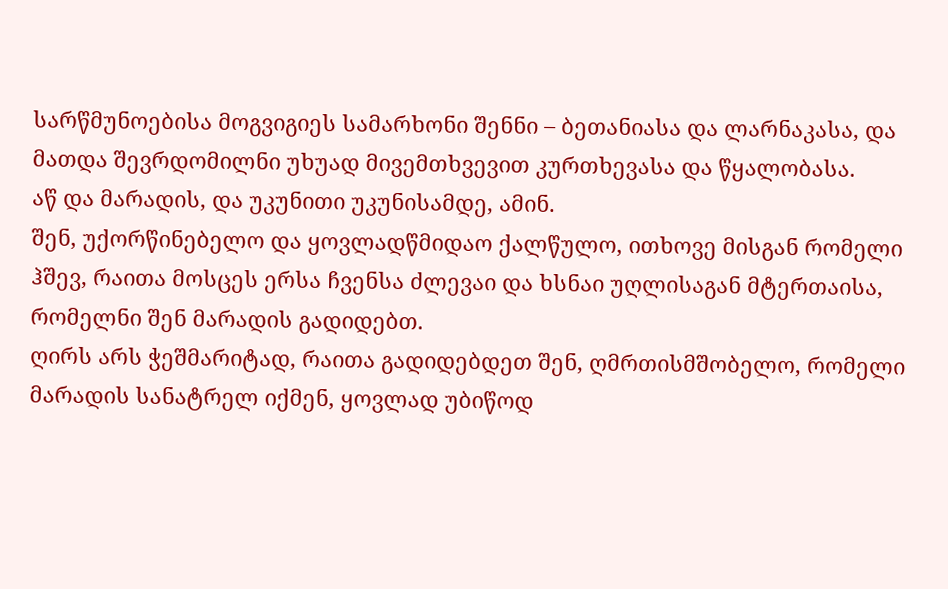სარწმუნოებისა მოგვიგიეს სამარხონი შენნი – ბეთანიასა და ლარნაკასა, და მათდა შევრდომილნი უხუად მივემთხვევით კურთხევასა და წყალობასა.
აწ და მარადის, და უკუნითი უკუნისამდე, ამინ.
შენ, უქორწინებელო და ყოვლადწმიდაო ქალწულო, ითხოვე მისგან რომელი ჰშევ, რაითა მოსცეს ერსა ჩვენსა ძლევაი და ხსნაი უღლისაგან მტერთაისა, რომელნი შენ მარადის გადიდებთ.
ღირს არს ჭეშმარიტად, რაითა გადიდებდეთ შენ, ღმრთისმშობელო, რომელი მარადის სანატრელ იქმენ, ყოვლად უბიწოდ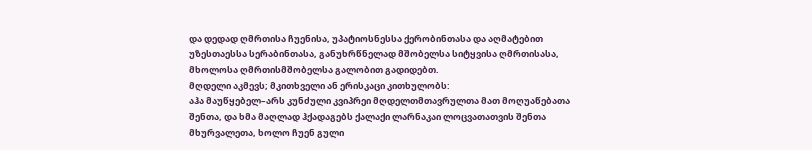და დედად ღმრთისა ჩუენისა, უპატიოსნესსა ქერობინთასა და აღმატებით უზესთაესსა სერაბინთასა, განუხრწნელად მშობელსა სიტყვისა ღმრთისასა, მხოლოსა ღმრთისმშობელსა გალობით გადიდებთ.
მღდელი აკმევს; მკითხველი ან ერისკაცი კითხულობს:
აჰა მაუწყებელ–არს კუნძული კვიპრეი მღდელთმთავრულთა მათ მოღუაწებათა შენთა, და ხმა მაღლად ჰქადაგებს ქალაქი ლარნაკაი ლოცვათათვის შენთა მხურვალეთა, ხოლო ჩუენ გული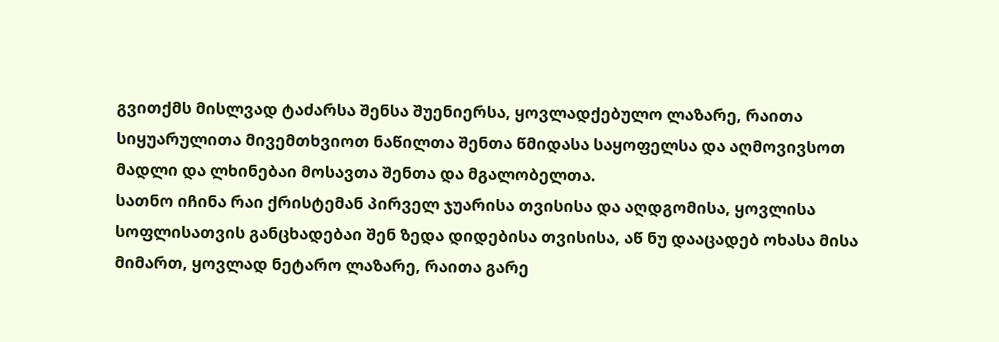გვითქმს მისლვად ტაძარსა შენსა შუენიერსა, ყოვლადქებულო ლაზარე, რაითა სიყუარულითა მივემთხვიოთ ნაწილთა შენთა წმიდასა საყოფელსა და აღმოვივსოთ მადლი და ლხინებაი მოსავთა შენთა და მგალობელთა.
სათნო იჩინა რაი ქრისტემან პირველ ჯუარისა თვისისა და აღდგომისა, ყოვლისა სოფლისათვის განცხადებაი შენ ზედა დიდებისა თვისისა, აწ ნუ დააცადებ ოხასა მისა მიმართ, ყოვლად ნეტარო ლაზარე, რაითა გარე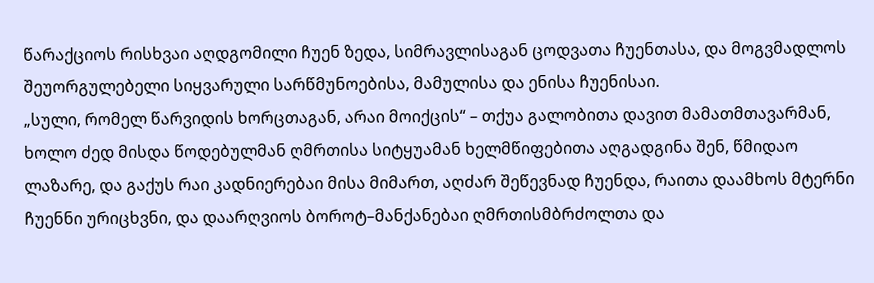წარაქციოს რისხვაი აღდგომილი ჩუენ ზედა, სიმრავლისაგან ცოდვათა ჩუენთასა, და მოგვმადლოს შეუორგულებელი სიყვარული სარწმუნოებისა, მამულისა და ენისა ჩუენისაი.
„სული, რომელ წარვიდის ხორცთაგან, არაი მოიქცის“ – თქუა გალობითა დავით მამათმთავარმან, ხოლო ძედ მისდა წოდებულმან ღმრთისა სიტყუამან ხელმწიფებითა აღგადგინა შენ, წმიდაო ლაზარე, და გაქუს რაი კადნიერებაი მისა მიმართ, აღძარ შეწევნად ჩუენდა, რაითა დაამხოს მტერნი ჩუენნი ურიცხვნი, და დაარღვიოს ბოროტ–მანქანებაი ღმრთისმბრძოლთა და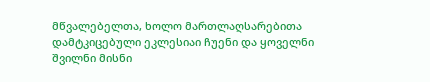მწვალებელთა, ხოლო მართლაღსარებითა დამტკიცებული ეკლესიაი ჩუენი და ყოველნი შვილნი მისნი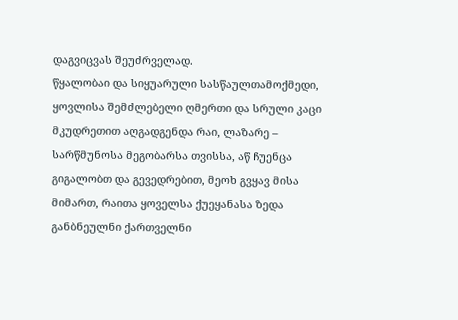დაგვიცვას შეუძრველად.
წყალობაი და სიყუარული სასწაულთამოქმედი, ყოვლისა შემძლებელი ღმერთი და სრული კაცი მკუდრეთით აღგადგენდა რაი, ლაზარე – სარწმუნოსა მეგობარსა თვისსა, აწ ჩუენცა გიგალობთ და გევედრებით, მეოხ გვყავ მისა მიმართ, რაითა ყოველსა ქუეყანასა ზედა განბნეულნი ქართველნი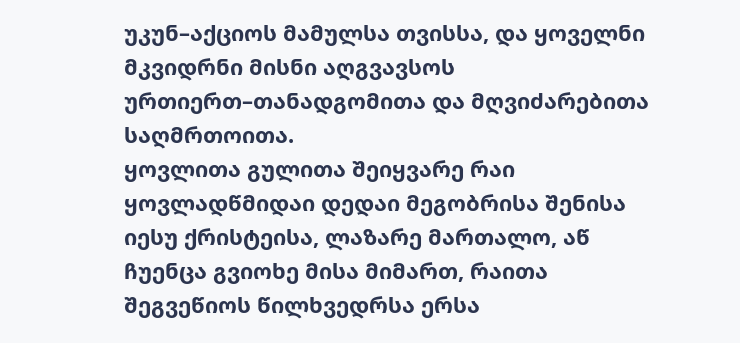უკუნ–აქციოს მამულსა თვისსა, და ყოველნი მკვიდრნი მისნი აღგვავსოს ურთიერთ–თანადგომითა და მღვიძარებითა საღმრთოითა.
ყოვლითა გულითა შეიყვარე რაი ყოვლადწმიდაი დედაი მეგობრისა შენისა იესუ ქრისტეისა, ლაზარე მართალო, აწ ჩუენცა გვიოხე მისა მიმართ, რაითა შეგვეწიოს წილხვედრსა ერსა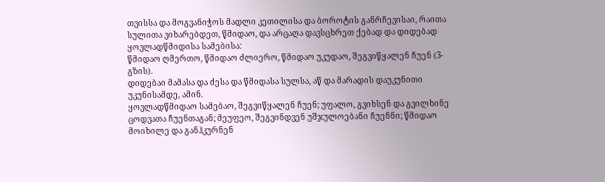თვისსა და მოგვანიჭოს მადლი კეთილისა და ბოროტის განრჩევისაი, რაითა სულითა ვიხარებდეთ, წმიდაო, და არცაღა დავსცხრეთ ქებად და დიდებად ყოვლადწმიდისა სამებისა:
წმიდაო ღმერთო, წმიდაო ძლიერო, წმიდაო უკუდაო, შეგვიწყალენ ჩუენ (3-გზის).
დიდებაი მამასა და ძესა და წმიდასა სულსა, აწ და მარადის დაუკუნითი უკუნისამდე, ამინ.
ყოვლადწმიდაო სამებაო, შეგვიწყალენ ჩუენ; უფალო, გვიხსენ და გვილხინე ცოდვათა ჩუენთაგან; მეუფეო, შეგვინდვენ უშჯულოებანი ჩუენნი; წმიდაო მოიხილე და განჰკურნენ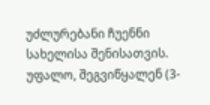უძლურებანი ჩუენნი სახელისა შენისათვის.
უფალო, შეგვიწყალენ (3-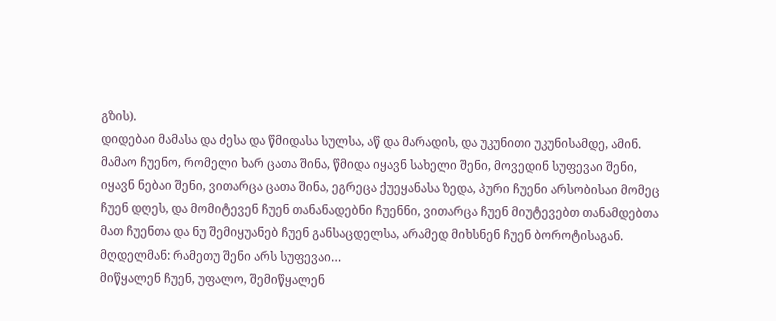გზის).
დიდებაი მამასა და ძესა და წმიდასა სულსა, აწ და მარადის, და უკუნითი უკუნისამდე, ამინ.
მამაო ჩუენო, რომელი ხარ ცათა შინა, წმიდა იყავნ სახელი შენი, მოვედინ სუფევაი შენი, იყავნ ნებაი შენი, ვითარცა ცათა შინა, ეგრეცა ქუეყანასა ზედა, პური ჩუენი არსობისაი მომეც ჩუენ დღეს, და მომიტევენ ჩუენ თანანადებნი ჩუენნი, ვითარცა ჩუენ მიუტევებთ თანამდებთა მათ ჩუენთა და ნუ შემიყუანებ ჩუენ განსაცდელსა, არამედ მიხსნენ ჩუენ ბოროტისაგან.
მღდელმან: რამეთუ შენი არს სუფევაი…
მიწყალენ ჩუენ, უფალო, შემიწყალენ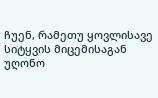ჩუენ, რამეთუ ყოვლისავე სიტყვის მიცემისაგან უღონო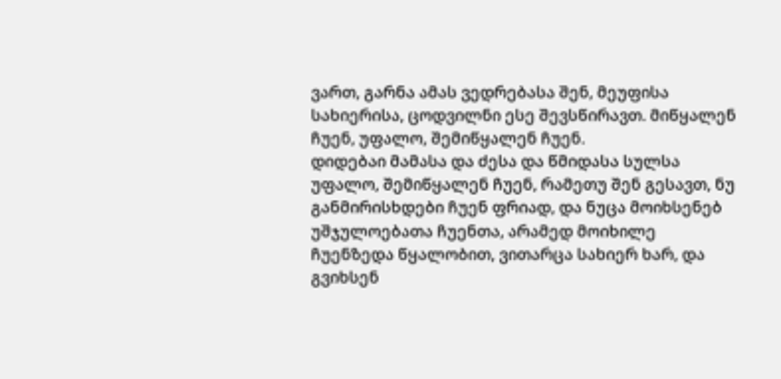ვართ, გარნა ამას ვედრებასა შენ, მეუფისა სახიერისა, ცოდვილნი ესე შევსწირავთ. მიწყალენ ჩუენ, უფალო, შემიწყალენ ჩუენ.
დიდებაი მამასა და ძესა და წმიდასა სულსა
უფალო, შემიწყალენ ჩუენ, რამეთუ შენ გესავთ, ნუ განმირისხდები ჩუენ ფრიად, და ნუცა მოიხსენებ უშჯულოებათა ჩუენთა, არამედ მოიხილე ჩუენზედა წყალობით, ვითარცა სახიერ ხარ, და გვიხსენ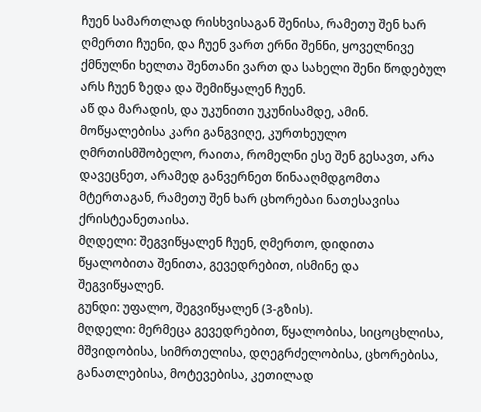ჩუენ სამართლად რისხვისაგან შენისა, რამეთუ შენ ხარ ღმერთი ჩუენი, და ჩუენ ვართ ერნი შენნი, ყოველნივე ქმნულნი ხელთა შენთანი ვართ და სახელი შენი წოდებულ არს ჩუენ ზედა და შემიწყალენ ჩუენ.
აწ და მარადის, და უკუნითი უკუნისამდე, ამინ.
მოწყალებისა კარი განგვიღე, კურთხეულო ღმრთისმშობელო, რაითა, რომელნი ესე შენ გესავთ, არა დავეცნეთ, არამედ განვერნეთ წინააღმდგომთა მტერთაგან, რამეთუ შენ ხარ ცხორებაი ნათესავისა ქრისტეანეთაისა.
მღდელი: შეგვიწყალენ ჩუენ, ღმერთო, დიდითა წყალობითა შენითა, გევედრებით, ისმინე და შეგვიწყალენ.
გუნდი: უფალო, შეგვიწყალენ (3-გზის).
მღდელი: მერმეცა გევედრებით, წყალობისა, სიცოცხლისა, მშვიდობისა, სიმრთელისა, დღეგრძელობისა, ცხორებისა, განათლებისა, მოტევებისა, კეთილად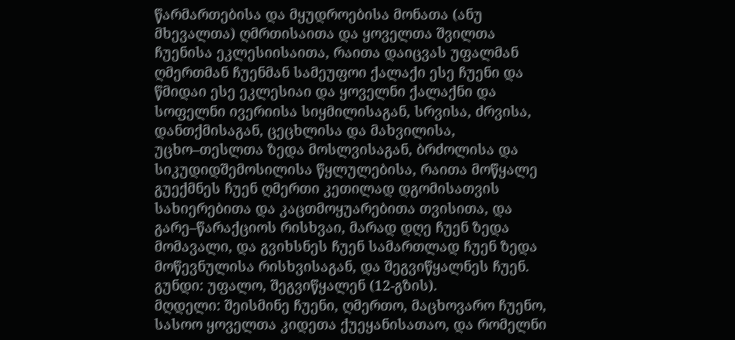წარმართებისა და მყუდროებისა მონათა (ანუ მხევალთა) ღმრთისაითა და ყოველთა შვილთა ჩუენისა ეკლესიისაითა, რაითა დაიცვას უფალმან ღმერთმან ჩუენმან სამეუფოი ქალაქი ესე ჩუენი და წმიდაი ესე ეკლესიაი და ყოველნი ქალაქნი და სოფელნი ივერიისა სიყმილისაგან, სრვისა, ძრვისა, დანთქმისაგან, ცეცხლისა და მახვილისა, უცხო–თესლთა ზედა მოსლვისაგან, ბრძოლისა და სიკუდიდშემოსილისა წყლულებისა, რაითა მოწყალე გუექმნეს ჩუენ ღმერთი კეთილად დგომისათვის სახიერებითა და კაცთმოყუარებითა თვისითა, და გარე–წარაქციოს რისხვაი, მარად დღე ჩუენ ზედა მომავალი, და გვიხსნეს ჩუენ სამართლად ჩუენ ზედა მოწევნულისა რისხვისაგან, და შეგვიწყალნეს ჩუენ.
გუნდი: უფალო, შეგვიწყალენ (12-გზის).
მღდელი: შეისმინე ჩუენი, ღმერთო, მაცხოვარო ჩუენო, სასოო ყოველთა კიდეთა ქუეყანისათაო, და რომელნი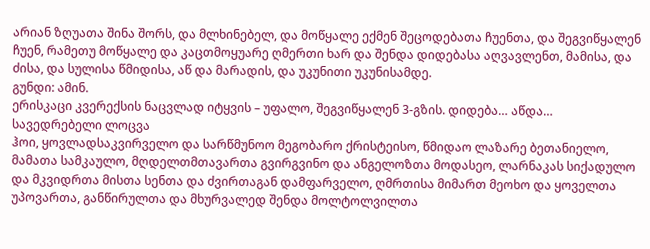არიან ზღუათა შინა შორს, და მლხინებელ, და მოწყალე ექმენ შეცოდებათა ჩუენთა, და შეგვიწყალენ ჩუენ, რამეთუ მოწყალე და კაცთმოყუარე ღმერთი ხარ და შენდა დიდებასა აღვავლენთ, მამისა, და ძისა, და სულისა წმიდისა, აწ და მარადის, და უკუნითი უკუნისამდე.
გუნდი: ამინ.
ერისკაცი კვერექსის ნაცვლად იტყვის – უფალო, შეგვიწყალენ 3-გზის. დიდება… აწდა…
სავედრებელი ლოცვა
ჰოი, ყოვლადსაკვირველო და სარწმუნოო მეგობარო ქრისტეისო, წმიდაო ლაზარე ბეთანიელო, მამათა სამკაულო, მღდელთმთავართა გვირგვინო და ანგელოზთა მოდასეო, ლარნაკას სიქადულო და მკვიდრთა მისთა სენთა და ძვირთაგან დამფარველო, ღმრთისა მიმართ მეოხო და ყოველთა უპოვართა, განწირულთა და მხურვალედ შენდა მოლტოლვილთა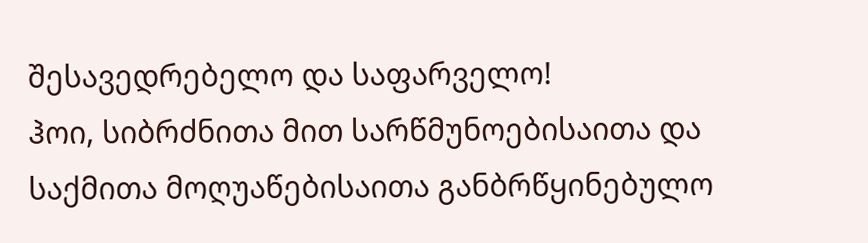შესავედრებელო და საფარველო!
ჰოი, სიბრძნითა მით სარწმუნოებისაითა და საქმითა მოღუაწებისაითა განბრწყინებულო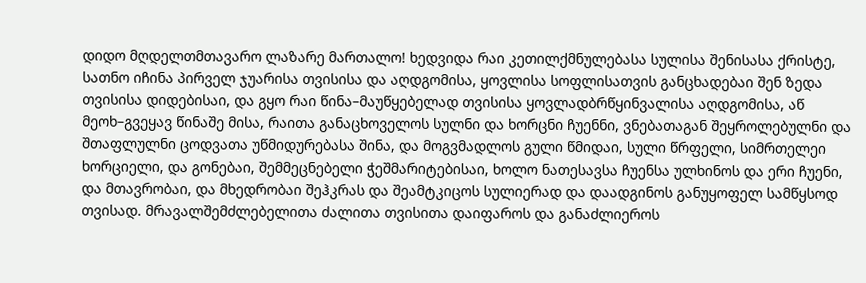დიდო მღდელთმთავარო ლაზარე მართალო! ხედვიდა რაი კეთილქმნულებასა სულისა შენისასა ქრისტე, სათნო იჩინა პირველ ჯუარისა თვისისა და აღდგომისა, ყოვლისა სოფლისათვის განცხადებაი შენ ზედა თვისისა დიდებისაი, და გყო რაი წინა–მაუწყებელად თვისისა ყოვლადბრწყინვალისა აღდგომისა, აწ მეოხ–გვეყავ წინაშე მისა, რაითა განაცხოველოს სულნი და ხორცნი ჩუენნი, ვნებათაგან შეყროლებულნი და შთაფლულნი ცოდვათა უწმიდურებასა შინა, და მოგვმადლოს გული წმიდაი, სული წრფელი, სიმრთელეი ხორციელი, და გონებაი, შემმეცნებელი ჭეშმარიტებისაი, ხოლო ნათესავსა ჩუენსა ულხინოს და ერი ჩუენი, და მთავრობაი, და მხედრობაი შეჰკრას და შეამტკიცოს სულიერად და დაადგინოს განუყოფელ სამწყსოდ თვისად. მრავალშემძლებელითა ძალითა თვისითა დაიფაროს და განაძლიეროს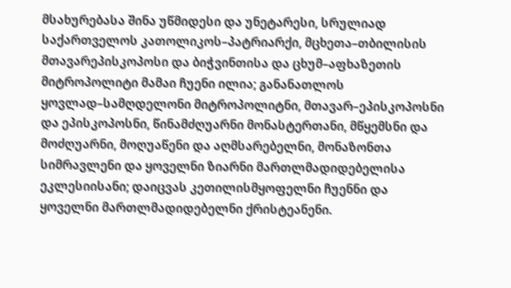მსახურებასა შინა უწმიდესი და უნეტარესი, სრულიად საქართველოს კათოლიკოს–პატრიარქი, მცხეთა–თბილისის მთავარეპისკოპოსი და ბიჭვინთისა და ცხუმ–აფხაზეთის მიტროპოლიტი მამაი ჩუენი ილია; განანათლოს ყოვლად–სამღდელონი მიტროპოლიტნი, მთავარ–ეპისკოპოსნი და ეპისკოპოსნი, წინამძღუარნი მონასტერთანი, მწყემსნი და მოძღუარნი, მოღუაწენი და აღმსარებელნი, მონაზონთა სიმრავლენი და ყოველნი ზიარნი მართლმადიდებელისა ეკლესიისანი; დაიცვას კეთილისმყოფელნი ჩუენნი და ყოველნი მართლმადიდებელნი ქრისტეანენი.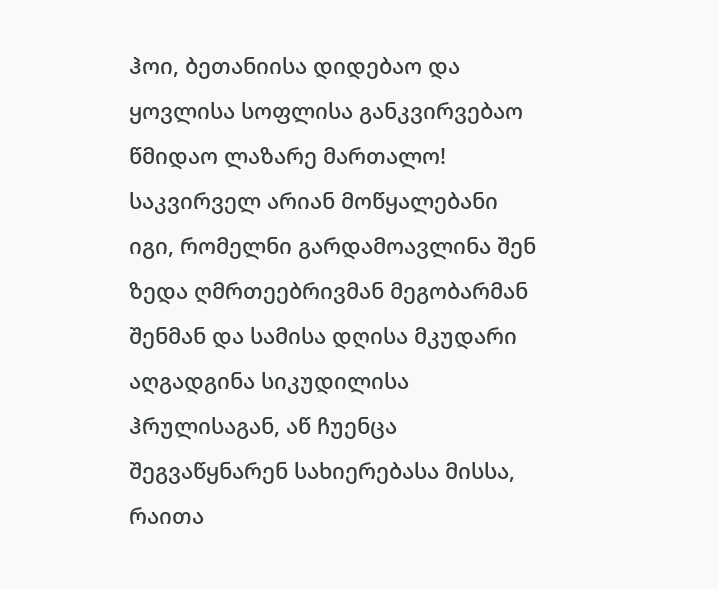ჰოი, ბეთანიისა დიდებაო და ყოვლისა სოფლისა განკვირვებაო წმიდაო ლაზარე მართალო! საკვირველ არიან მოწყალებანი იგი, რომელნი გარდამოავლინა შენ ზედა ღმრთეებრივმან მეგობარმან შენმან და სამისა დღისა მკუდარი აღგადგინა სიკუდილისა ჰრულისაგან, აწ ჩუენცა შეგვაწყნარენ სახიერებასა მისსა, რაითა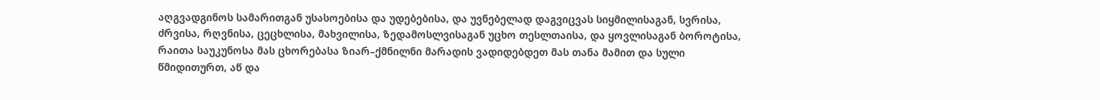აღგვადგინოს სამარითგან უსასოებისა და უდებებისა, და უვნებელად დაგვიცვას სიყმილისაგან, სვრისა, ძრვისა, რღვნისა, ცეცხლისა, მახვილისა, ზედამოსლვისაგან უცხო თესლთაისა, და ყოვლისაგან ბოროტისა, რაითა საუკუნოსა მას ცხორებასა ზიარ–ქმნილნი მარადის ვადიდებდეთ მას თანა მამით და სული წმიდითურთ, აწ და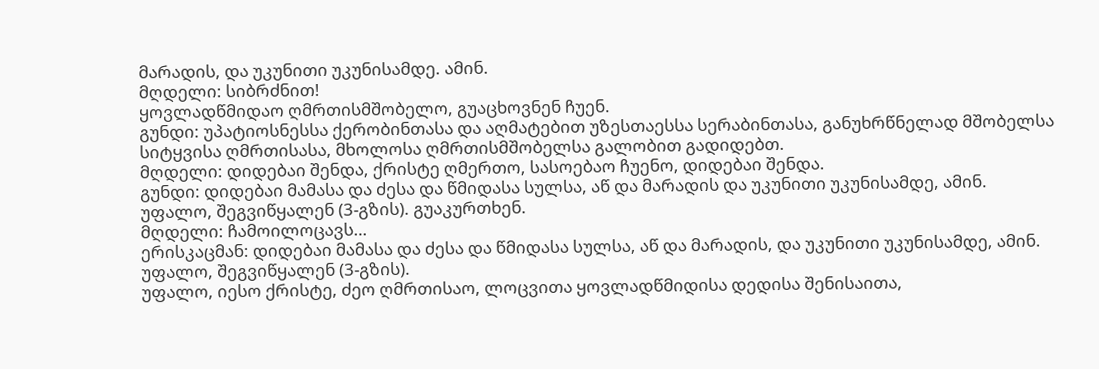მარადის, და უკუნითი უკუნისამდე. ამინ.
მღდელი: სიბრძნით!
ყოვლადწმიდაო ღმრთისმშობელო, გუაცხოვნენ ჩუენ.
გუნდი: უპატიოსნესსა ქერობინთასა და აღმატებით უზესთაესსა სერაბინთასა, განუხრწნელად მშობელსა სიტყვისა ღმრთისასა, მხოლოსა ღმრთისმშობელსა გალობით გადიდებთ.
მღდელი: დიდებაი შენდა, ქრისტე ღმერთო, სასოებაო ჩუენო, დიდებაი შენდა.
გუნდი: დიდებაი მამასა და ძესა და წმიდასა სულსა, აწ და მარადის და უკუნითი უკუნისამდე, ამინ.
უფალო, შეგვიწყალენ (3-გზის). გუაკურთხენ.
მღდელი: ჩამოილოცავს…
ერისკაცმან: დიდებაი მამასა და ძესა და წმიდასა სულსა, აწ და მარადის, და უკუნითი უკუნისამდე, ამინ.
უფალო, შეგვიწყალენ (3-გზის).
უფალო, იესო ქრისტე, ძეო ღმრთისაო, ლოცვითა ყოვლადწმიდისა დედისა შენისაითა,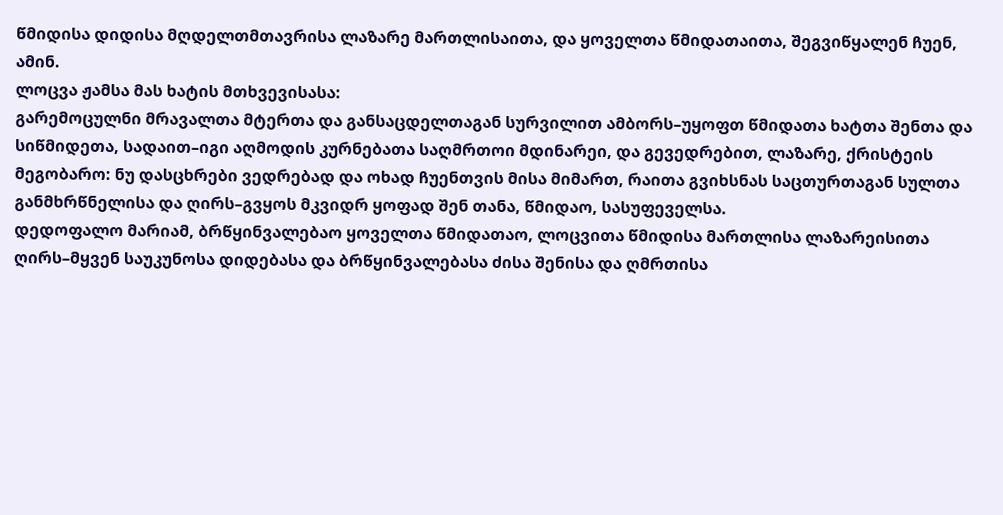წმიდისა დიდისა მღდელთმთავრისა ლაზარე მართლისაითა, და ყოველთა წმიდათაითა, შეგვიწყალენ ჩუენ, ამინ.
ლოცვა ჟამსა მას ხატის მთხვევისასა:
გარემოცულნი მრავალთა მტერთა და განსაცდელთაგან სურვილით ამბორს–უყოფთ წმიდათა ხატთა შენთა და სიწმიდეთა, სადაით–იგი აღმოდის კურნებათა საღმრთოი მდინარეი, და გევედრებით, ლაზარე, ქრისტეის მეგობარო: ნუ დასცხრები ვედრებად და ოხად ჩუენთვის მისა მიმართ, რაითა გვიხსნას საცთურთაგან სულთა განმხრწნელისა და ღირს–გვყოს მკვიდრ ყოფად შენ თანა, წმიდაო, სასუფეველსა.
დედოფალო მარიამ, ბრწყინვალებაო ყოველთა წმიდათაო, ლოცვითა წმიდისა მართლისა ლაზარეისითა ღირს–მყვენ საუკუნოსა დიდებასა და ბრწყინვალებასა ძისა შენისა და ღმრთისა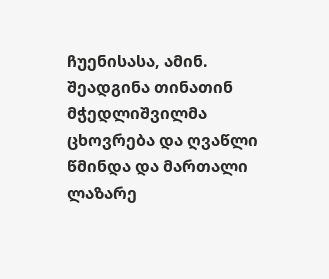ჩუენისასა, ამინ.
შეადგინა თინათინ მჭედლიშვილმა
ცხოვრება და ღვაწლი წმინდა და მართალი ლაზარე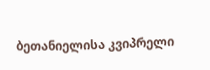ბეთანიელისა კვიპრელი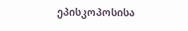ეპისკოპოსისა